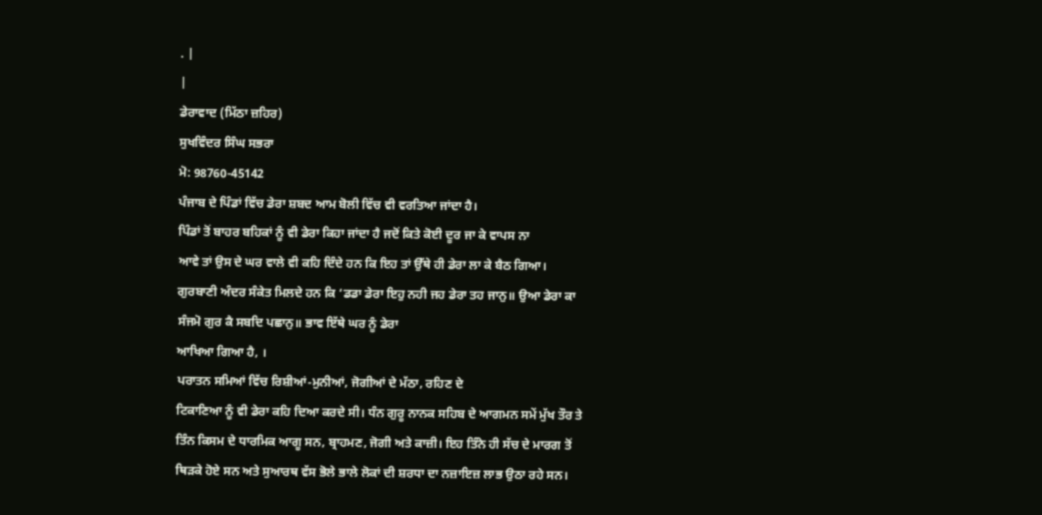. |
|
ਡੇਰਾਵਾਦ (ਮਿੱਠਾ ਜ਼ਹਿਰ)
ਸੁਖਵਿੰਦਰ ਸਿੰਘ ਸਭਰਾ
ਮੋ: 98760-45142
ਪੰਜਾਬ ਦੇ ਪਿੰਡਾਂ ਵਿੱਚ ਡੇਰਾ ਸ਼ਬਦ ਆਮ ਬੋਲੀ ਵਿੱਚ ਵੀ ਵਰਤਿਆ ਜਾਂਦਾ ਹੈ।
ਪਿੰਡਾਂ ਤੋਂ ਬਾਹਰ ਬਹਿਕਾਂ ਨੂੰ ਵੀ ਡੇਰਾ ਕਿਹਾ ਜਾਂਦਾ ਹੈ ਜਦੋਂ ਕਿਤੇ ਕੋਈ ਦੂਰ ਜਾ ਕੇ ਵਾਪਸ ਨਾ
ਆਵੇ ਤਾਂ ਉਸ ਦੇ ਘਰ ਵਾਲੇ ਵੀ ਕਹਿ ਦਿੰਦੇ ਹਨ ਕਿ ਇਹ ਤਾਂ ਉੱਥੇ ਹੀ ਡੇਰਾ ਲਾ ਕੇ ਬੈਠ ਗਿਆ।
ਗੁਰਬਾਣੀ ਅੰਦਰ ਸੰਕੇਤ ਮਿਲਦੇ ਹਨ ਕਿ ‘ਡਡਾ ਡੇਰਾ ਇਹੁ ਨਹੀ ਜਹ ਡੇਰਾ ਤਹ ਜਾਨੁ॥ ਉਆ ਡੇਰਾ ਕਾ
ਸੰਜਮੋ ਗੁਰ ਕੈ ਸਬਦਿ ਪਛਾਨੁ॥ ਭਾਵ ਇੱਥੇ ਘਰ ਨੂੰ ਡੇਰਾ
ਆਖਿਆ ਗਿਆ ਹੈ, ।
ਪਰਾਤਨ ਸਮਿਆਂ ਵਿੱਚ ਰਿਸ਼ੀਆਂ-ਮੁਨੀਆਂ, ਜੋਗੀਆਂ ਦੇ ਮੱਠਾ, ਰਹਿਣ ਦੇ
ਟਿਕਾਣਿਆ ਨੂੰ ਵੀ ਡੇਰਾ ਕਹਿ ਦਿਆ ਕਰਦੇ ਸੀ। ਧੰਨ ਗੁਰੂ ਨਾਨਕ ਸਹਿਬ ਦੇ ਆਗਮਨ ਸਮੇਂ ਮੁੱਖ ਤੌਰ ਤੇ
ਤਿੰਨ ਕਿਸਮ ਦੇ ਧਾਰਮਿਕ ਆਗੂ ਸਨ, ਬ੍ਰਾਹਮਣ, ਜੋਗੀ ਅਤੇ ਕਾਜ਼ੀ। ਇਹ ਤਿੰਨੇ ਹੀ ਸੱਚ ਦੇ ਮਾਰਗ ਤੋਂ
ਥਿੜਕੇ ਹੋਏ ਸਨ ਅਤੇ ਸੁਆਰਥ ਵੱਸ ਭੋਲੇ ਭਾਲੇ ਲੋਕਾਂ ਦੀ ਸ਼ਰਧਾ ਦਾ ਨਜ਼ਾਇਜ਼ ਲਾਭ ਉਠਾ ਰਹੇ ਸਨ।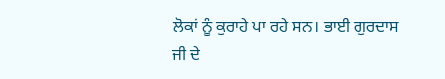ਲੋਕਾਂ ਨੂੰ ਕੁਰਾਹੇ ਪਾ ਰਹੇ ਸਨ। ਭਾਈ ਗੁਰਦਾਸ ਜੀ ਦੇ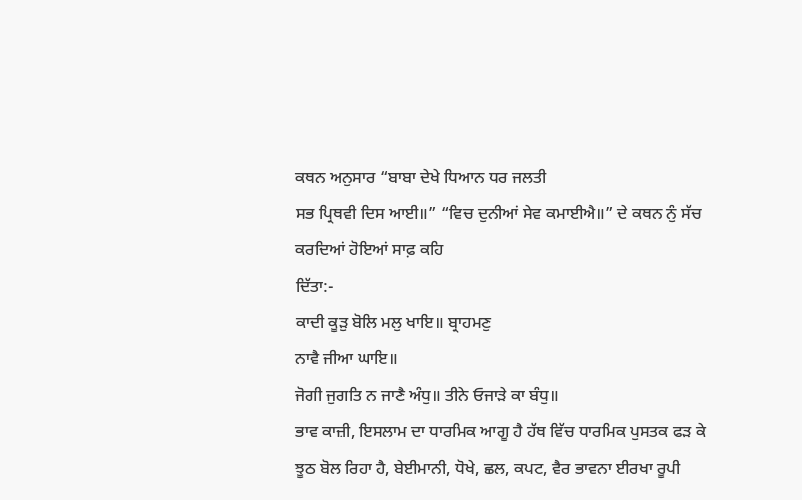ਕਥਨ ਅਨੁਸਾਰ “ਬਾਬਾ ਦੇਖੇ ਧਿਆਨ ਧਰ ਜਲਤੀ
ਸਭ ਪ੍ਰਿਥਵੀ ਦਿਸ ਆਈ॥” “ਵਿਚ ਦੁਨੀਆਂ ਸੇਵ ਕਮਾਈਐ॥” ਦੇ ਕਥਨ ਨੁੰ ਸੱਚ ਕਰਦਿਆਂ ਹੋਇਆਂ ਸਾਫ਼ ਕਹਿ
ਦਿੱਤਾ:-
ਕਾਦੀ ਕੂੜੁ ਬੋਲਿ ਮਲੁ ਖਾਇ॥ ਬ੍ਰਾਹਮਣੁ
ਨਾਵੈ ਜੀਆ ਘਾਇ॥
ਜੋਗੀ ਜੁਗਤਿ ਨ ਜਾਣੈ ਅੰਧੁ॥ ਤੀਨੇ ਓਜਾੜੇ ਕਾ ਬੰਧੁ॥
ਭਾਵ ਕਾਜ਼ੀ, ਇਸਲਾਮ ਦਾ ਧਾਰਮਿਕ ਆਗੂ ਹੈ ਹੱਥ ਵਿੱਚ ਧਾਰਮਿਕ ਪੁਸਤਕ ਫੜ ਕੇ
ਝੂਠ ਬੋਲ ਰਿਹਾ ਹੈ, ਬੇਈਮਾਨੀ, ਧੋਖੇ, ਛਲ, ਕਪਟ, ਵੈਰ ਭਾਵਨਾ ਈਰਖਾ ਰੂਪੀ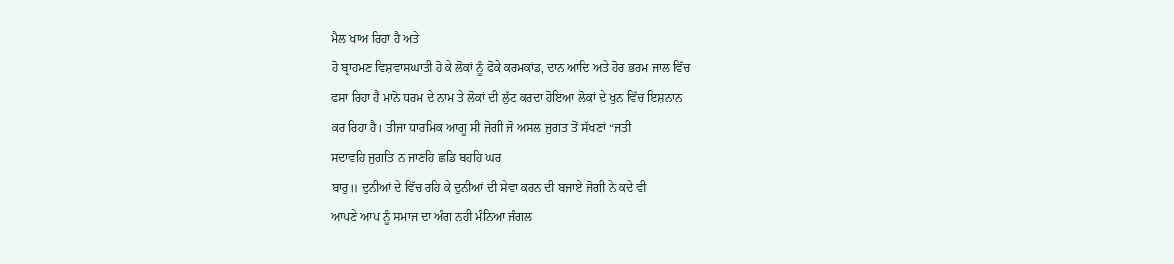ਮੈਲ ਖਾਅ ਰਿਹਾ ਹੈ ਅਤੇ
ਹੋ ਬ੍ਰਾਹਮਣ ਵਿਸ਼ਵਾਸਘਾਤੀ ਹੋ ਕੇ ਲੋਕਾਂ ਨੂੰ ਫੋਕੇ ਕਰਮਕਾਂਡ, ਦਾਨ ਆਦਿ ਅਤੇ ਹੋਰ ਭਰਮ ਜਾਲ ਵਿੱਚ
ਫਸਾ ਰਿਹਾ ਹੈ ਮਾਨੋ ਧਰਮ ਦੇ ਨਾਮ ਤੇ ਲੋਕਾਂ ਦੀ ਲੁੱਟ ਕਰਦਾ ਹੋਇਆ ਲੋਕਾਂ ਦੇ ਖੁਨ ਵਿੱਚ ਇਸ਼ਨਾਨ
ਕਰ ਰਿਹਾ ਹੈ। ਤੀਜਾ ਧਾਰਮਿਕ ਆਗੂ ਸੀ ਜੋਗੀ ਜੋ ਅਸਲ ਜੁਗਤ ਤੋਂ ਸੱਖਣਾਂ “ਜਤੀ
ਸਦਾਵਹਿ ਜੁਗਤਿ ਨ ਜਾਣਹਿ ਛਡਿ ਬਹਹਿ ਘਰ
ਬਾਰੁ॥ ਦੁਨੀਆਂ ਦੇ ਵਿੱਚ ਰਹਿ ਕੇ ਦੁਨੀਆਂ ਦੀ ਸੇਵਾ ਕਰਨ ਦੀ ਬਜਾਏ ਜੋਗੀ ਨੇ ਕਦੇ ਵੀ
ਆਪਣੇ ਆਪ ਨੂੰ ਸਮਾਜ ਦਾ ਅੰਗ ਨਹੀ ਮੰਨਿਆ ਜੰਗਲ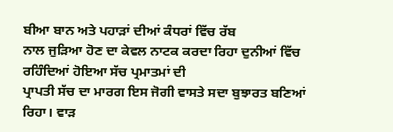ਬੀਆ ਬਾਨ ਅਤੇ ਪਹਾੜਾਂ ਦੀਆਂ ਕੰਧਰਾਂ ਵਿੱਚ ਰੱਬ
ਨਾਲ ਜੁੜਿਆ ਹੋਣ ਦਾ ਕੇਵਲ ਨਾਟਕ ਕਰਦਾ ਰਿਹਾ ਦੁਨੀਆਂ ਵਿੱਚ ਰਹਿੰਦਿਆਂ ਹੋਇਆ ਸੱਚ ਪ੍ਰਮਾਤਮਾਂ ਦੀ
ਪ੍ਰਾਪਤੀ ਸੱਚ ਦਾ ਮਾਰਗ ਇਸ ਜੋਗੀ ਵਾਸਤੇ ਸਦਾ ਬੁਝਾਰਤ ਬਣਿਆਂ ਰਿਹਾ। ਵਾੜ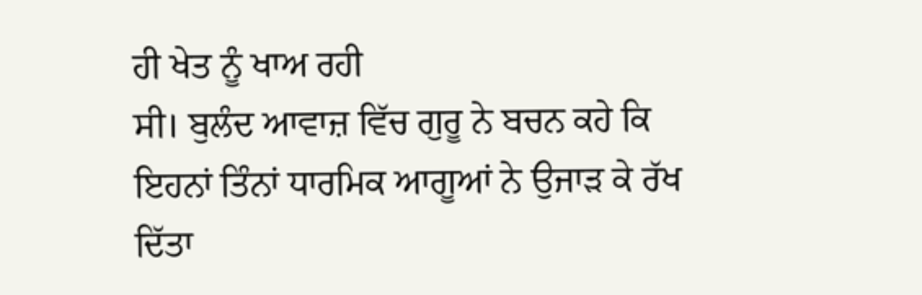ਹੀ ਖੇਤ ਨੂੰ ਖਾਅ ਰਹੀ
ਸੀ। ਬੁਲੰਦ ਆਵਾਜ਼ ਵਿੱਚ ਗੁਰੂ ਨੇ ਬਚਨ ਕਹੇ ਕਿ ਇਹਨਾਂ ਤਿੰਨਾਂ ਧਾਰਮਿਕ ਆਗੂਆਂ ਨੇ ਉਜਾੜ ਕੇ ਰੱਖ
ਦਿੱਤਾ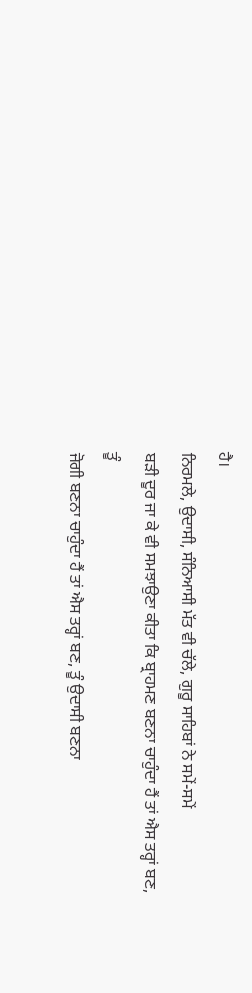ਹੈ।
ਨਿਰਮਲੇ, ਉਦਾਸੀ, ਸੰਨਿਆਸੀ ਮੱਤ ਵੀ ਚੱਲੇ, ਗੁਰੂ ਸਾਹਿਬਾਂ ਨੇ ਸਮੇਂ-ਸਮੇਂ
ਬੜੀ ਦੂਰ ਜਾ ਕੇ ਵੀ ਸਮਝਾਉਣਾ ਕੀਤਾ ਕਿ ਬ੍ਰਾਹਮਣ ਬਣਨਾ ਚਾਹੁੰਦਾ ਹੈਂ ਤਾਂ ਐਸ ਤਰ੍ਹਾਂ ਬਣ, ਤੂੰ
ਜੋਗੀ ਬਣਨਾ ਚਾਹੁੰਦਾ ਹੈਂ ਤਾਂ ਐਸ ਤਰ੍ਹਾਂ ਬਣ, ਤੂੰ ਉਦਾਸੀ ਬਣਨਾ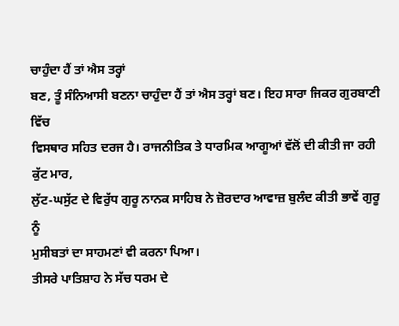ਚਾਹੁੰਦਾ ਹੈਂ ਤਾਂ ਐਸ ਤਰ੍ਹਾਂ
ਬਣ, ਤੂੰ ਸੰਨਿਆਸੀ ਬਣਨਾ ਚਾਹੁੰਦਾ ਹੈਂ ਤਾਂ ਐਸ ਤਰ੍ਹਾਂ ਬਣ। ਇਹ ਸਾਰਾ ਜਿਕਰ ਗੁਰਬਾਣੀ ਵਿੱਚ
ਵਿਸਥਾਰ ਸਹਿਤ ਦਰਜ ਹੈ। ਰਾਜਨੀਤਿਕ ਤੇ ਧਾਰਮਿਕ ਆਗੂਆਂ ਵੱਲੋਂ ਦੀ ਕੀਤੀ ਜਾ ਰਹੀ ਕੁੱਟ ਮਾਰ,
ਲੁੱਟ-ਘਸੁੱਟ ਦੇ ਵਿਰੁੱਧ ਗੁਰੂ ਨਾਨਕ ਸਾਹਿਬ ਨੇ ਜ਼ੋਰਦਾਰ ਆਵਾਜ਼ ਬੁਲੰਦ ਕੀਤੀ ਭਾਵੇਂ ਗੁਰੂ ਨੂੰ
ਮੁਸੀਬਤਾਂ ਦਾ ਸਾਹਮਣਾਂ ਵੀ ਕਰਨਾ ਪਿਆ।
ਤੀਸਰੇ ਪਾਤਿਸ਼ਾਹ ਨੇ ਸੱਚ ਧਰਮ ਦੇ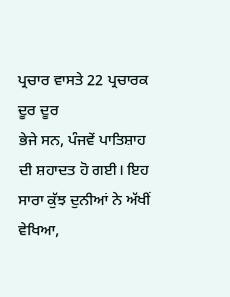ਪ੍ਰਚਾਰ ਵਾਸਤੇ 22 ਪ੍ਰਚਾਰਕ ਦੂਰ ਦੂਰ
ਭੇਜੇ ਸਨ, ਪੰਜਵੇਂ ਪਾਤਿਸ਼ਾਹ ਦੀ ਸ਼ਹਾਦਤ ਹੋ ਗਈ। ਇਹ ਸਾਰਾ ਕੁੱਝ ਦੁਨੀਆਂ ਨੇ ਅੱਖੀਂ ਵੇਖਿਆ,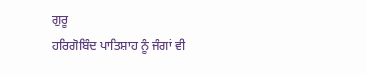ਗੁਰੂ
ਹਰਿਗੋਬਿੰਦ ਪਾਤਿਸ਼ਾਹ ਨੂੰ ਜੰਗਾਂ ਵੀ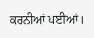ਕਰਨੀਆਂ ਪਈਆਂ।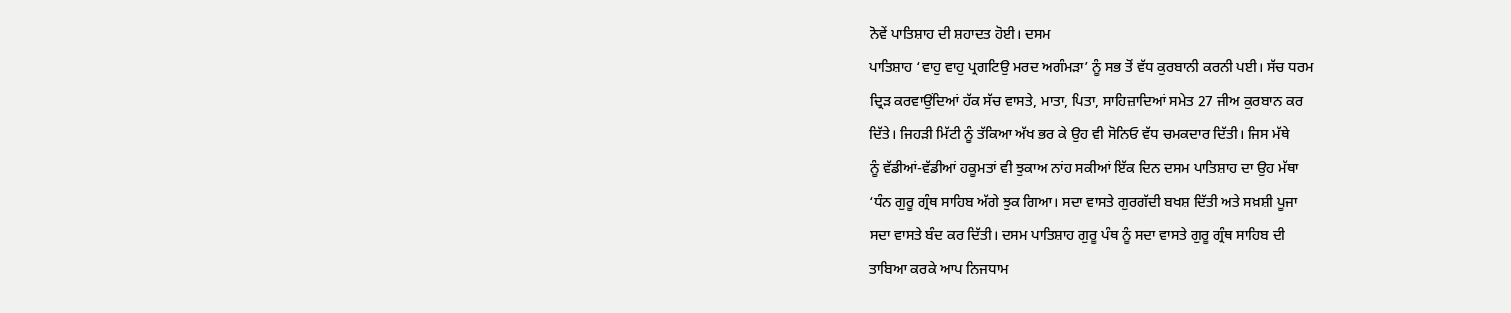ਨੋਵੇਂ ਪਾਤਿਸ਼ਾਹ ਦੀ ਸ਼ਹਾਦਤ ਹੋਈ। ਦਸਮ
ਪਾਤਿਸ਼ਾਹ ‘ਵਾਹੁ ਵਾਹੁ ਪ੍ਰਗਟਿਉ ਮਰਦ ਅਗੰਮੜਾ’ ਨੂੰ ਸਭ ਤੋਂ ਵੱਧ ਕੁਰਬਾਨੀ ਕਰਨੀ ਪਈ। ਸੱਚ ਧਰਮ
ਦ੍ਰਿੜ ਕਰਵਾਉਂਦਿਆਂ ਹੱਕ ਸੱਚ ਵਾਸਤੇ, ਮਾਤਾ, ਪਿਤਾ, ਸਾਹਿਜ਼ਾਦਿਆਂ ਸਮੇਤ 27 ਜੀਅ ਕੁਰਬਾਨ ਕਰ
ਦਿੱਤੇ। ਜਿਹੜੀ ਮਿੱਟੀ ਨੂੰ ਤੱਕਿਆ ਅੱਖ ਭਰ ਕੇ ਉਹ ਵੀ ਸੋਨਿਓ ਵੱਧ ਚਮਕਦਾਰ ਦਿੱਤੀ। ਜਿਸ ਮੱਥੇ
ਨੂੰ ਵੱਡੀਆਂ-ਵੱਡੀਆਂ ਹਕੂਮਤਾਂ ਵੀ ਝੁਕਾਅ ਨਾਂਹ ਸਕੀਆਂ ਇੱਕ ਦਿਨ ਦਸਮ ਪਾਤਿਸ਼ਾਹ ਦਾ ਉਹ ਮੱਥਾ
‘ਧੰਨ ਗੁਰੂ ਗ੍ਰੰਥ ਸਾਹਿਬ ਅੱਗੇ ਝੁਕ ਗਿਆ। ਸਦਾ ਵਾਸਤੇ ਗੁਰਗੱਦੀ ਬਖਸ਼ ਦਿੱਤੀ ਅਤੇ ਸਖ਼ਸ਼ੀ ਪੂਜਾ
ਸਦਾ ਵਾਸਤੇ ਬੰਦ ਕਰ ਦਿੱਤੀ। ਦਸਮ ਪਾਤਿਸ਼ਾਹ ਗੁਰੂ ਪੰਥ ਨੂੰ ਸਦਾ ਵਾਸਤੇ ਗੁਰੂ ਗ੍ਰੰਥ ਸਾਹਿਬ ਦੀ
ਤਾਬਿਆ ਕਰਕੇ ਆਪ ਨਿਜਧਾਮ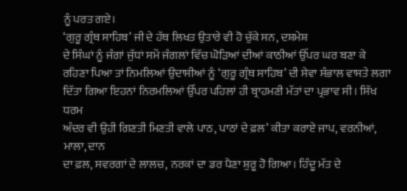ਨੂੰ ਪਰਤ ਗਏ।
‘ਗੁਰੂ ਗ੍ਰੰਥ ਸਾਹਿਬ’ ਜੀ ਦੇ ਹੱਥ ਲਿਖਤ ਉਤਾਰੇ ਵੀ ਹੋ ਚੁੱਕੇ ਸਨ, ਦਸ਼ਮੇਸ਼
ਦੇ ਸਿੰਘਾਂ ਨੂੰ ਜੰਗਾਂ ਜੁੱਧਾਂ ਸਮੇਂ ਜੰਗਲਾਂ ਵਿੱਚ ਘੋੜਿਆਂ ਦੀਆਂ ਕਾਠੀਆਂ ਉੱਪਰ ਘਰ ਬਣਾ ਕੇ
ਰਹਿਣਾ ਪਿਆ ਤਾਂ ਨਿਮਲਿਆਂ ਉਦਾਸੀਆਂ ਨੂੰ ‘ਗੁਰੂ ਗ੍ਰੰਥ ਸਾਹਿਬ’ ਦੀ ਸੇਵਾ ਸੰਭਾਲ ਵਾਸਤੇ ਲਗਾ
ਦਿੱਤਾ ਗਿਆ ਇਹਨਾਂ ਨਿਰਮਲਿਆਂ ਉੱਪਰ ਪਹਿਲਾਂ ਹੀ ਬ੍ਰਾਹਮਣੀ ਮੱਤਾਂ ਦਾ ਪ੍ਰਭਾਵ ਸੀ। ਸਿੱਖ ਧਰਮ
ਅੰਦਰ ਵੀ ਉਹੀ ਗਿਣਤੀ ਮਿਣਤੀ ਵਾਲੇ ਪਾਠ, ਪਾਠਾਂ ਦੇ ਫ਼ਲ’ ਕੀਤਾ ਕਰਾਏ ਜਾਪ, ਵਰਨੀਆਂ, ਮਾਲਾ, ਦਾਨ
ਦਾ ਫ਼ਲ, ਸਵਰਗਾਂ ਦੇ ਲਾਲਚ, ਨਰਕਾਂ ਦਾ ਡਰ ਪੈਣਾ ਸ਼ੁਰੂ ਹੋ ਗਿਆ। ਹਿੰਦੂ ਮੱਤ ਦੇ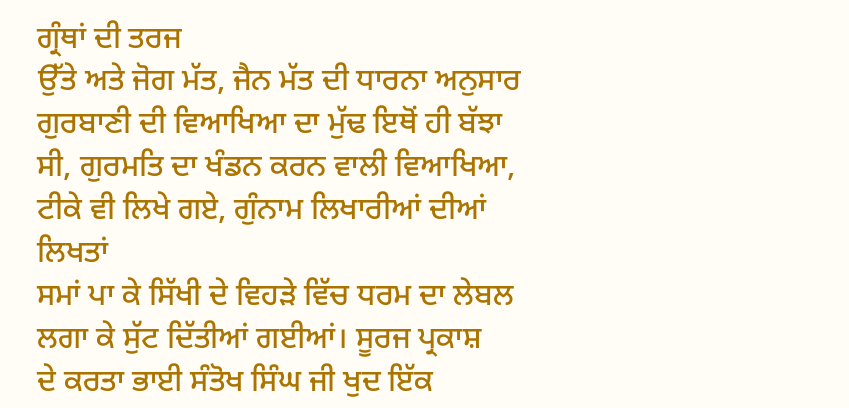ਗ੍ਰੰਥਾਂ ਦੀ ਤਰਜ
ਉੱਤੇ ਅਤੇ ਜੋਗ ਮੱਤ, ਜੈਨ ਮੱਤ ਦੀ ਧਾਰਨਾ ਅਨੁਸਾਰ ਗੁਰਬਾਣੀ ਦੀ ਵਿਆਖਿਆ ਦਾ ਮੁੱਢ ਇਥੋਂ ਹੀ ਬੱਝਾ
ਸੀ, ਗੁਰਮਤਿ ਦਾ ਖੰਡਨ ਕਰਨ ਵਾਲੀ ਵਿਆਖਿਆ, ਟੀਕੇ ਵੀ ਲਿਖੇ ਗਏ, ਗੁੰਨਾਮ ਲਿਖਾਰੀਆਂ ਦੀਆਂ ਲਿਖਤਾਂ
ਸਮਾਂ ਪਾ ਕੇ ਸਿੱਖੀ ਦੇ ਵਿਹੜੇ ਵਿੱਚ ਧਰਮ ਦਾ ਲੇਬਲ ਲਗਾ ਕੇ ਸੁੱਟ ਦਿੱਤੀਆਂ ਗਈਆਂ। ਸੂਰਜ ਪ੍ਰਕਾਸ਼
ਦੇ ਕਰਤਾ ਭਾਈ ਸੰਤੋਖ ਸਿੰਘ ਜੀ ਖੁਦ ਇੱਕ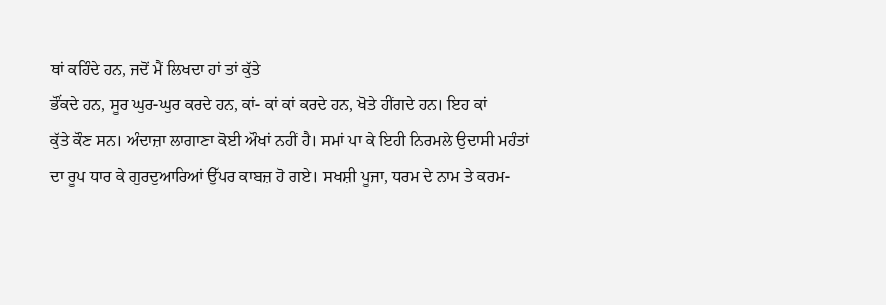ਥਾਂ ਕਹਿੰਦੇ ਹਨ, ਜਦੋਂ ਮੈਂ ਲਿਖਦਾ ਹਾਂ ਤਾਂ ਕੁੱਤੇ
ਭੌਂਕਦੇ ਹਨ, ਸੂਰ ਘੁਰ-ਘੁਰ ਕਰਦੇ ਹਨ, ਕਾਂ- ਕਾਂ ਕਾਂ ਕਰਦੇ ਹਨ, ਖੋਤੇ ਹੀਂਗਦੇ ਹਨ। ਇਹ ਕਾਂ
ਕੁੱਤੇ ਕੌਣ ਸਨ। ਅੰਦਾਜ਼ਾ ਲਾਗਾਣਾ ਕੋਈ ਔਖਾਂ ਨਹੀਂ ਹੈ। ਸਮਾਂ ਪਾ ਕੇ ਇਹੀ ਨਿਰਮਲੇ ਉਦਾਸੀ ਮਹੰਤਾਂ
ਦਾ ਰੂਪ ਧਾਰ ਕੇ ਗੁਰਦੁਆਰਿਆਂ ਉੱਪਰ ਕਾਬਜ਼ ਹੋ ਗਏ। ਸਖਸ਼ੀ ਪੂਜਾ, ਧਰਮ ਦੇ ਨਾਮ ਤੇ ਕਰਮ-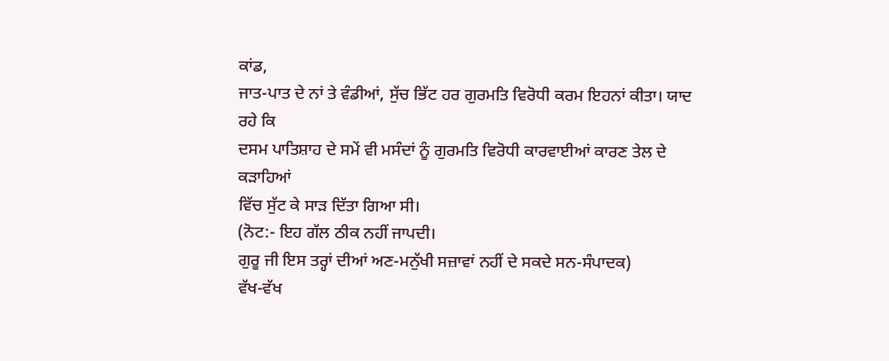ਕਾਂਡ,
ਜਾਤ-ਪਾਤ ਦੇ ਨਾਂ ਤੇ ਵੰਡੀਆਂ, ਸੁੱਚ ਭਿੱਟ ਹਰ ਗੁਰਮਤਿ ਵਿਰੋਧੀ ਕਰਮ ਇਹਨਾਂ ਕੀਤਾ। ਯਾਦ ਰਹੇ ਕਿ
ਦਸਮ ਪਾਤਿਸ਼ਾਹ ਦੇ ਸਮੇਂ ਵੀ ਮਸੰਦਾਂ ਨੂੰ ਗੁਰਮਤਿ ਵਿਰੋਧੀ ਕਾਰਵਾਈਆਂ ਕਾਰਣ ਤੇਲ ਦੇ ਕੜਾਹਿਆਂ
ਵਿੱਚ ਸੁੱਟ ਕੇ ਸਾੜ ਦਿੱਤਾ ਗਿਆ ਸੀ।
(ਨੋਟ:- ਇਹ ਗੱਲ ਠੀਕ ਨਹੀਂ ਜਾਪਦੀ।
ਗੁਰੂ ਜੀ ਇਸ ਤਰ੍ਹਾਂ ਦੀਆਂ ਅਣ-ਮਨੁੱਖੀ ਸਜ਼ਾਵਾਂ ਨਹੀਂ ਦੇ ਸਕਦੇ ਸਨ-ਸੰਪਾਦਕ)
ਵੱਖ-ਵੱਖ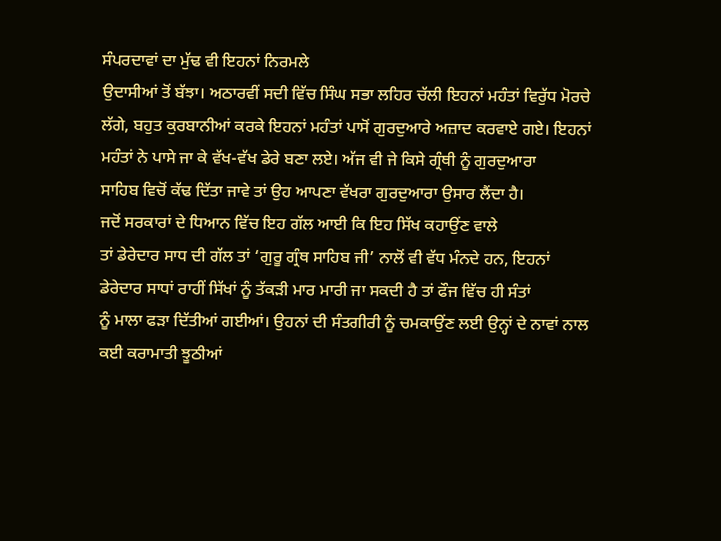ਸੰਪਰਦਾਵਾਂ ਦਾ ਮੁੱਢ ਵੀ ਇਹਨਾਂ ਨਿਰਮਲੇ
ਉਦਾਸੀਆਂ ਤੋਂ ਬੱਝਾ। ਅਠਾਰਵੀਂ ਸਦੀ ਵਿੱਚ ਸਿੰਘ ਸਭਾ ਲਹਿਰ ਚੱਲੀ ਇਹਨਾਂ ਮਹੰਤਾਂ ਵਿਰੁੱਧ ਮੋਰਚੇ
ਲੱਗੇ, ਬਹੁਤ ਕੁਰਬਾਨੀਆਂ ਕਰਕੇ ਇਹਨਾਂ ਮਹੰਤਾਂ ਪਾਸੋਂ ਗੁਰਦੁਆਰੇ ਅਜ਼ਾਦ ਕਰਵਾਏ ਗਏ। ਇਹਨਾਂ
ਮਹੰਤਾਂ ਨੇ ਪਾਸੇ ਜਾ ਕੇ ਵੱਖ-ਵੱਖ ਡੇਰੇ ਬਣਾ ਲਏ। ਅੱਜ ਵੀ ਜੇ ਕਿਸੇ ਗ੍ਰੰਥੀ ਨੂੰ ਗੁਰਦੁਆਰਾ
ਸਾਹਿਬ ਵਿਚੋਂ ਕੱਢ ਦਿੱਤਾ ਜਾਵੇ ਤਾਂ ਉਹ ਆਪਣਾ ਵੱਖਰਾ ਗੁਰਦੁਆਰਾ ਉਸਾਰ ਲੈਂਦਾ ਹੈ।
ਜਦੋਂ ਸਰਕਾਰਾਂ ਦੇ ਧਿਆਨ ਵਿੱਚ ਇਹ ਗੱਲ ਆਈ ਕਿ ਇਹ ਸਿੱਖ ਕਹਾਉਂਣ ਵਾਲੇ
ਤਾਂ ਡੇਰੇਦਾਰ ਸਾਧ ਦੀ ਗੱਲ ਤਾਂ ‘ਗੁਰੂ ਗ੍ਰੰਥ ਸਾਹਿਬ ਜੀ’ ਨਾਲੋਂ ਵੀ ਵੱਧ ਮੰਨਦੇ ਹਨ, ਇਹਨਾਂ
ਡੇਰੇਦਾਰ ਸਾਧਾਂ ਰਾਹੀਂ ਸਿੱਖਾਂ ਨੂੰ ਤੱਕੜੀ ਮਾਰ ਮਾਰੀ ਜਾ ਸਕਦੀ ਹੈ ਤਾਂ ਫੌਜ ਵਿੱਚ ਹੀ ਸੰਤਾਂ
ਨੂੰ ਮਾਲਾ ਫੜਾ ਦਿੱਤੀਆਂ ਗਈਆਂ। ਉਹਨਾਂ ਦੀ ਸੰਤਗੀਰੀ ਨੂੰ ਚਮਕਾਉਂਣ ਲਈ ਉਨ੍ਹਾਂ ਦੇ ਨਾਵਾਂ ਨਾਲ
ਕਈ ਕਰਾਮਾਤੀ ਝੂਠੀਆਂ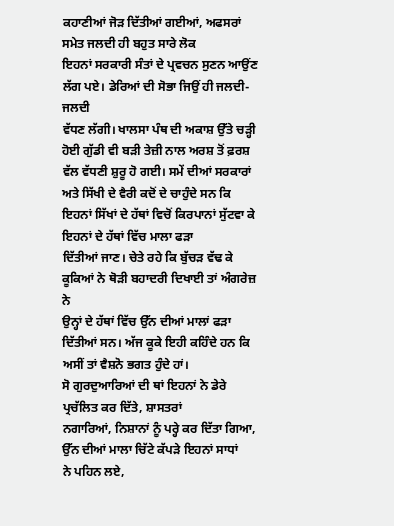ਕਹਾਣੀਆਂ ਜੋੜ ਦਿੱਤੀਆਂ ਗਈਆਂ, ਅਫਸਰਾਂ ਸਮੇਤ ਜਲਦੀ ਹੀ ਬਹੁਤ ਸਾਰੇ ਲੋਕ
ਇਹਨਾਂ ਸਰਕਾਰੀ ਸੰਤਾਂ ਦੇ ਪ੍ਰਵਚਨ ਸੁਣਨ ਆਉਂਣ ਲੱਗ ਪਏ। ਡੇਰਿਆਂ ਦੀ ਸੋਭਾ ਜਿਉਂ ਹੀ ਜਲਦੀ-ਜਲਦੀ
ਵੱਧਣ ਲੱਗੀ। ਖਾਲਸਾ ਪੰਥ ਦੀ ਅਕਾਸ਼ ਉੱਤੇ ਚੜ੍ਹੀ ਹੋਈ ਗੁੱਡੀ ਵੀ ਬੜੀ ਤੇਜ਼ੀ ਨਾਲ ਅਰਸ਼ ਤੋਂ ਫ਼ਰਸ਼
ਵੱਲ ਵੱਧਣੀ ਸ਼ੁਰੂ ਹੋ ਗਈ। ਸਮੇਂ ਦੀਆਂ ਸਰਕਾਰਾਂ ਅਤੇ ਸਿੱਖੀ ਦੇ ਵੈਰੀ ਕਦੋਂ ਦੇ ਚਾਹੁੰਦੇ ਸਨ ਕਿ
ਇਹਨਾਂ ਸਿੱਖਾਂ ਦੇ ਹੱਥਾਂ ਵਿਚੋਂ ਕਿਰਪਾਨਾਂ ਸੁੱਟਵਾ ਕੇ ਇਹਨਾਂ ਦੇ ਹੱਥਾਂ ਵਿੱਚ ਮਾਲਾ ਫੜਾ
ਦਿੱਤੀਆਂ ਜਾਣ। ਚੇਤੇ ਰਹੇ ਕਿ ਬੁੱਚੜ ਵੱਢ ਕੇ ਕੂਕਿਆਂ ਨੇ ਥੋੜੀ ਬਹਾਦਰੀ ਦਿਖਾਈ ਤਾਂ ਅੰਗਰੇਜ਼ ਨੇ
ਉਨ੍ਹਾਂ ਦੇ ਹੱਥਾਂ ਵਿੱਚ ਉੱਨ ਦੀਆਂ ਮਾਲਾਂ ਫੜਾ ਦਿੱਤੀਆਂ ਸਨ। ਅੱਜ ਕੂਕੇ ਇਹੀ ਕਹਿੰਦੇ ਹਨ ਕਿ
ਅਸੀਂ ਤਾਂ ਵੈਸ਼ਨੋ ਭਗਤ ਹੁੰਦੇ ਹਾਂ।
ਸੋ ਗੁਰਦੁਆਰਿਆਂ ਦੀ ਥਾਂ ਇਹਨਾਂ ਨੇ ਡੇਰੇ ਪ੍ਰਚੱਲਿਤ ਕਰ ਦਿੱਤੇ, ਸ਼ਾਸਤਰਾਂ
ਨਗਾਰਿਆਂ, ਨਿਸ਼ਾਨਾਂ ਨੂੰ ਪਰ੍ਹੇ ਕਰ ਦਿੱਤਾ ਗਿਆ, ਉੱਨ ਦੀਆਂ ਮਾਲਾ ਚਿੱਟੇ ਕੱਪੜੇ ਇਹਨਾਂ ਸਾਧਾਂ
ਨੇ ਪਹਿਨ ਲਏ,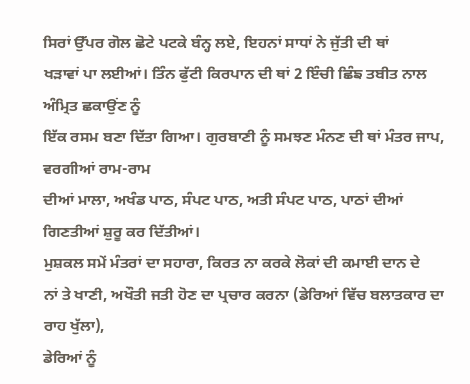ਸਿਰਾਂ ਉੱਪਰ ਗੋਲ ਛੋਟੇ ਪਟਕੇ ਬੰਨ੍ਹ ਲਏ, ਇਹਨਾਂ ਸਾਧਾਂ ਨੇ ਜੁੱਤੀ ਦੀ ਥਾਂ
ਖੜਾਵਾਂ ਪਾ ਲਈਆਂ। ਤਿੰਨ ਫੁੱਟੀ ਕਿਰਪਾਨ ਦੀ ਥਾਂ 2 ਇੰਚੀ ਛਿੰਙ ਤਬੀਤ ਨਾਲ ਅੰਮ੍ਰਿਤ ਛਕਾਉਂਣ ਨੂੰ
ਇੱਕ ਰਸਮ ਬਣਾ ਦਿੱਤਾ ਗਿਆ। ਗੁਰਬਾਣੀ ਨੂੰ ਸਮਝਣ ਮੰਨਣ ਦੀ ਥਾਂ ਮੰਤਰ ਜਾਪ, ਵਰਗੀਆਂ ਰਾਮ-ਰਾਮ
ਦੀਆਂ ਮਾਲਾ, ਅਖੰਡ ਪਾਠ, ਸੰਪਟ ਪਾਠ, ਅਤੀ ਸੰਪਟ ਪਾਠ, ਪਾਠਾਂ ਦੀਆਂ ਗਿਣਤੀਆਂ ਸ਼ੁਰੂ ਕਰ ਦਿੱਤੀਆਂ।
ਮੁਸ਼ਕਲ ਸਮੇਂ ਮੰਤਰਾਂ ਦਾ ਸਹਾਰਾ, ਕਿਰਤ ਨਾ ਕਰਕੇ ਲੋਕਾਂ ਦੀ ਕਮਾਈ ਦਾਨ ਦੇ
ਨਾਂ ਤੇ ਖਾਣੀ, ਅਖੌਤੀ ਜਤੀ ਹੋਣ ਦਾ ਪ੍ਰਚਾਰ ਕਰਨਾ (ਡੇਰਿਆਂ ਵਿੱਚ ਬਲਾਤਕਾਰ ਦਾ ਰਾਹ ਖੁੱਲਾ),
ਡੇਰਿਆਂ ਨੂੰ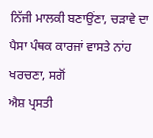ਨਿੱਜੀ ਮਾਲਕੀ ਬਣਾਉਂਣਾ, ਚੜਾਵੇ ਦਾ ਪੈਸਾ ਪੰਥਕ ਕਾਰਜਾਂ ਵਾਸਤੇ ਨਾਂਹ ਖਰਚਣਾ, ਸਗੋਂ
ਐਸ਼ ਪ੍ਰਸਤੀ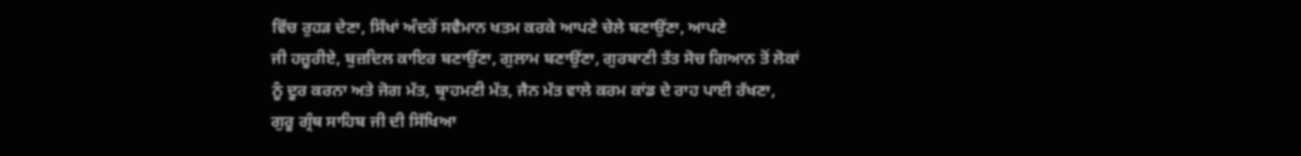ਵਿੱਚ ਰੁਹੜ ਦੇਣਾ, ਸਿੱਖਾਂ ਅੰਦਰੋਂ ਸਵੈਮਾਨ ਖਤਮ ਕਰਕੇ ਆਪਣੇ ਚੇਲੇ ਬਣਾਉਂਣਾ, ਆਪਣੇ
ਜੀ ਹਜ਼ੂਰੀਏ, ਬੁਜ਼ਦਿਲ ਕਾਇਰ ਬਣਾਉਂਣਾ, ਗੁਲਾਮ ਬਣਾਉਂਣਾ, ਗੁਰਬਾਣੀ ਤੱਤ ਸੋਚ ਗਿਆਨ ਤੋਂ ਲੋਕਾਂ
ਨੂੰ ਦੂਰ ਕਰਨਾ ਅਤੇ ਜੋਗ ਮੱਤ, ਬ੍ਰਾਹਮਣੀ ਮੱਤ, ਜੈਨ ਮੱਤ ਵਾਲੇ ਕਰਮ ਕਾਂਡ ਦੇ ਰਾਹ ਪਾਈ ਰੱਖਣਾ,
ਗੁਰੂ ਗ੍ਰੰਥ ਸਾਹਿਬ ਜੀ ਦੀ ਸਿੱਖਿਆ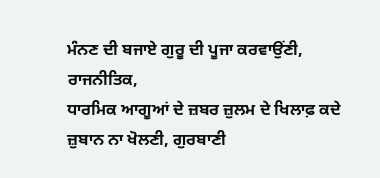ਮੰਨਣ ਦੀ ਬਜਾਏ ਗੁਰੂ ਦੀ ਪੂਜਾ ਕਰਵਾਉਂਣੀ, ਰਾਜਨੀਤਿਕ,
ਧਾਰਮਿਕ ਆਗੂਆਂ ਦੇ ਜ਼ਬਰ ਜ਼ੁਲਮ ਦੇ ਖਿਲਾਫ਼ ਕਦੇ ਜ਼ੁਬਾਨ ਨਾ ਖੋਲਣੀ, ਗੁਰਬਾਣੀ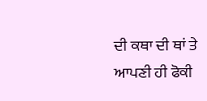ਦੀ ਕਥਾ ਦੀ ਥਾਂ ਤੇ
ਆਪਣੀ ਹੀ ਫੋਕੀ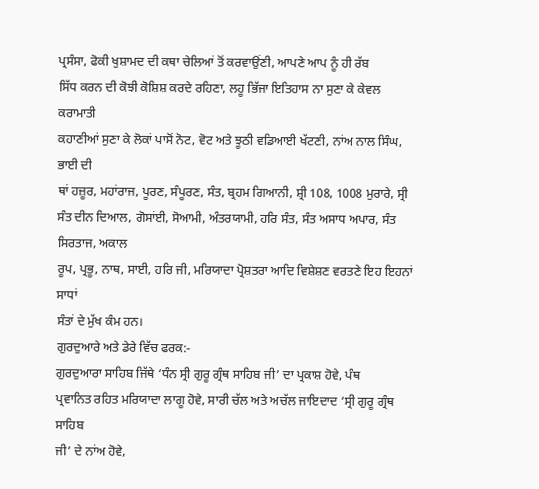ਪ੍ਰਸੰਸਾ, ਫੋਕੀ ਖੁਸ਼ਾਮਦ ਦੀ ਕਥਾ ਚੇਲਿਆਂ ਤੋਂ ਕਰਵਾਉਂਣੀ, ਆਪਣੇ ਆਪ ਨੂੰ ਹੀ ਰੱਬ
ਸਿੱਧ ਕਰਨ ਦੀ ਕੋਝੀ ਕੋਸ਼ਿਸ਼ ਕਰਦੇ ਰਹਿਣਾ, ਲਹੂ ਭਿੱਜਾ ਇਤਿਹਾਸ ਨਾ ਸੁਣਾ ਕੇ ਕੇਵਲ ਕਰਾਮਾਤੀ
ਕਹਾਣੀਆਂ ਸੁਣਾ ਕੇ ਲੋਕਾਂ ਪਾਸੋਂ ਨੋਟ, ਵੋਟ ਅਤੇ ਝੂਠੀ ਵਡਿਆਈ ਖੱਟਣੀ, ਨਾਂਅ ਨਾਲ ਸਿੰਘ, ਭਾਈ ਦੀ
ਥਾਂ ਹਜ਼ੂਰ, ਮਹਾਂਰਾਜ, ਪੂਰਣ, ਸੰਪੂਰਣ, ਸੰਤ, ਬ੍ਰਹਮ ਗਿਆਨੀ, ਸ਼੍ਰੀ 108, 1008 ਮੁਰਾਰੇ, ਸ੍ਰੀ
ਸੰਤ ਦੀਨ ਦਿਆਲ, ਗੋਸਾਂਈ, ਸੋਆਮੀ, ਅੰਤਰਯਾਮੀ, ਹਰਿ ਸੰਤ, ਸੰਤ ਅਸਾਧ ਅਪਾਰ, ਸੰਤ ਸਿਰਤਾਜ, ਅਕਾਲ
ਰੂਪ, ਪ੍ਰਭੂ, ਨਾਥ, ਸਾਈ, ਹਰਿ ਜੀ, ਮਰਿਯਾਦਾ ਪ੍ਰੋਸ਼ਤਰਾ ਆਦਿ ਵਿਸ਼ੇਸ਼ਣ ਵਰਤਣੇ ਇਹ ਇਹਨਾਂ ਸਾਧਾਂ
ਸੰਤਾਂ ਦੇ ਮੁੱਖ ਕੰਮ ਹਨ।
ਗੁਰਦੁਆਰੇ ਅਤੇ ਡੇਰੇ ਵਿੱਚ ਫਰਕ:-
ਗੁਰਦੁਆਰਾ ਸਾਹਿਬ ਜਿੱਥੇ ‘ਧੰਨ ਸ੍ਰੀ ਗੁਰੂ ਗ੍ਰੰਥ ਸਾਹਿਬ ਜੀ’ ਦਾ ਪ੍ਰਕਾਸ਼ ਹੋਵੇ, ਪੰਥ
ਪ੍ਰਵਾਨਿਤ ਰਹਿਤ ਮਰਿਯਾਦਾ ਲਾਗੂ ਹੋਵੇ, ਸਾਰੀ ਚੱਲ ਅਤੇ ਅਚੱਲ ਜਾਇਦਾਦ ‘ਸ੍ਰੀ ਗੁਰੂ ਗ੍ਰੰਥ ਸਾਹਿਬ
ਜੀ’ ਦੇ ਨਾਂਅ ਹੋਵੇ,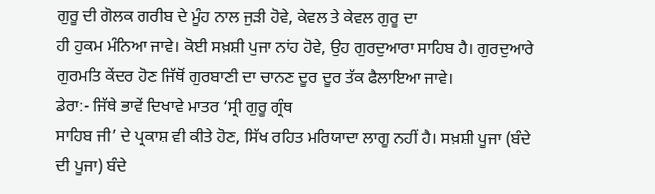ਗੁਰੂ ਦੀ ਗੋਲਕ ਗਰੀਬ ਦੇ ਮੂੰਹ ਨਾਲ ਜੁੜੀ ਹੋਵੇ, ਕੇਵਲ ਤੇ ਕੇਵਲ ਗੁਰੂ ਦਾ
ਹੀ ਹੁਕਮ ਮੰਨਿਆ ਜਾਵੇ। ਕੋਈ ਸਖ਼ਸ਼ੀ ਪੁਜਾ ਨਾਂਹ ਹੋਵੇ, ਉਹ ਗੁਰਦੁਆਰਾ ਸਾਹਿਬ ਹੈ। ਗੁਰਦੁਆਰੇ
ਗੁਰਮਤਿ ਕੇਂਦਰ ਹੋਣ ਜਿੱਥੋਂ ਗੁਰਬਾਣੀ ਦਾ ਚਾਨਣ ਦੂਰ ਦੂਰ ਤੱਕ ਫੈਲਾਇਆ ਜਾਵੇ।
ਡੇਰਾ:- ਜਿੱਥੇ ਭਾਵੇਂ ਦਿਖਾਵੇ ਮਾਤਰ ‘ਸ੍ਰੀ ਗੁਰੂ ਗ੍ਰੰਥ
ਸਾਹਿਬ ਜੀ’ ਦੇ ਪ੍ਰਕਾਸ਼ ਵੀ ਕੀਤੇ ਹੋਣ, ਸਿੱਖ ਰਹਿਤ ਮਰਿਯਾਦਾ ਲਾਗੂ ਨਹੀਂ ਹੈ। ਸਖ਼ਸ਼ੀ ਪੂਜਾ (ਬੰਦੇ
ਦੀ ਪੂਜਾ) ਬੰਦੇ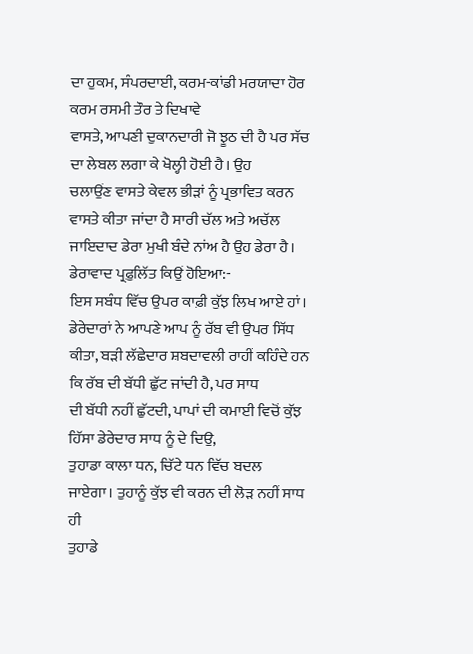ਦਾ ਹੁਕਮ, ਸੰਪਰਦਾਈ, ਕਰਮ-ਕਾਂਡੀ ਮਰਯਾਦਾ ਹੋਰ ਕਰਮ ਰਸਮੀ ਤੌਰ ਤੇ ਦਿਖਾਵੇ
ਵਾਸਤੇ, ਆਪਣੀ ਦੁਕਾਨਦਾਰੀ ਜੋ ਝੂਠ ਦੀ ਹੈ ਪਰ ਸੱਚ ਦਾ ਲੇਬਲ ਲਗਾ ਕੇ ਖੋਲ੍ਹੀ ਹੋਈ ਹੈ। ਉਹ
ਚਲਾਉਂਣ ਵਾਸਤੇ ਕੇਵਲ ਭੀੜਾਂ ਨੂੰ ਪ੍ਰਭਾਵਿਤ ਕਰਨ ਵਾਸਤੇ ਕੀਤਾ ਜਾਂਦਾ ਹੈ ਸਾਰੀ ਚੱਲ ਅਤੇ ਅਚੱਲ
ਜਾਇਦਾਦ ਡੇਰਾ ਮੁਖੀ ਬੰਦੇ ਨਾਂਅ ਹੈ ਉਹ ਡੇਰਾ ਹੈ।
ਡੇਰਾਵਾਦ ਪ੍ਰਫ਼ੁਲਿੱਤ ਕਿਉਂ ਹੋਇਆ:-
ਇਸ ਸਬੰਧ ਵਿੱਚ ਉਪਰ ਕਾਫ਼ੀ ਕੁੱਝ ਲਿਖ ਆਏ ਹਾਂ। ਡੇਰੇਦਾਰਾਂ ਨੇ ਆਪਣੇ ਆਪ ਨੂੰ ਰੱਬ ਵੀ ਉਪਰ ਸਿੱਧ
ਕੀਤਾ, ਬੜੀ ਲੱਛੇਦਾਰ ਸ਼ਬਦਾਵਲੀ ਰਾਹੀਂ ਕਹਿੰਦੇ ਹਨ ਕਿ ਰੱਬ ਦੀ ਬੱਧੀ ਛੁੱਟ ਜਾਂਦੀ ਹੈ, ਪਰ ਸਾਧ
ਦੀ ਬੱਧੀ ਨਹੀਂ ਛੁੱਟਦੀ, ਪਾਪਾਂ ਦੀ ਕਮਾਈ ਵਿਚੋਂ ਕੁੱਝ ਹਿੱਸਾ ਡੇਰੇਦਾਰ ਸਾਧ ਨੂੰ ਦੇ ਦਿਉ,
ਤੁਹਾਡਾ ਕਾਲਾ ਧਨ, ਚਿੱਟੇ ਧਨ ਵਿੱਚ ਬਦਲ ਜਾਏਗਾ। ਤੁਹਾਨੂੰ ਕੁੱਝ ਵੀ ਕਰਨ ਦੀ ਲੋੜ ਨਹੀਂ ਸਾਧ ਹੀ
ਤੁਹਾਡੇ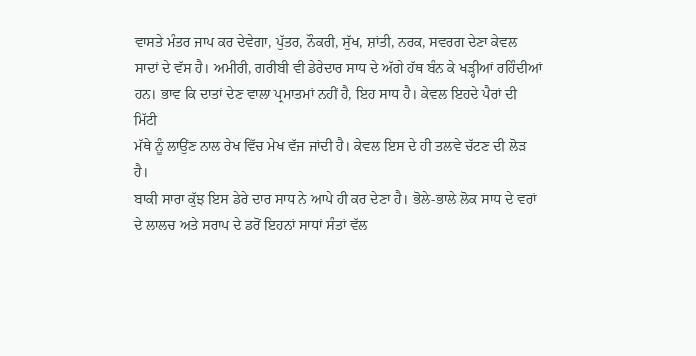ਵਾਸਤੇ ਮੰਤਰ ਜਾਪ ਕਰ ਦੇਵੇਗਾ, ਪੁੱਤਰ, ਨੌਕਰੀ, ਸੁੱਖ, ਸ਼ਾਂਤੀ, ਨਰਕ, ਸਵਰਗ ਦੇਣਾ ਕੇਵਲ
ਸਾਦਾਂ ਦੇ ਵੱਸ ਹੈ। ਅਮੀਰੀ, ਗਰੀਬੀ ਵੀ ਡੇਰੇਦਾਰ ਸਾਧ ਦੇ ਅੱਗੇ ਹੱਥ ਬੰਨ ਕੇ ਖੜ੍ਹੀਆਂ ਰਹਿੰਦੀਆਂ
ਹਨ। ਭਾਵ ਕਿ ਦਾਤਾਂ ਦੇਣ ਵਾਲਾ ਪ੍ਰਮਾਤਮਾਂ ਨਹੀਂ ਹੈ, ਇਹ ਸਾਧ ਹੈ। ਕੇਵਲ ਇਹਦੇ ਪੈਰਾਂ ਦੀ ਮਿੱਟੀ
ਮੱਥੇ ਨੂੰ ਲਾਉਂਣ ਨਾਲ ਰੇਖ ਵਿੱਚ ਮੇਖ ਵੱਜ ਜਾਂਦੀ ਹੈ। ਕੇਵਲ ਇਸ ਦੇ ਹੀ ਤਲਵੇ ਚੱਟਣ ਦੀ ਲੋੜ ਹੈ।
ਬਾਕੀ ਸਾਰਾ ਕੁੱਝ ਇਸ ਡੇਰੇ ਦਾਰ ਸਾਧ ਨੇ ਆਪੇ ਹੀ ਕਰ ਦੇਣਾ ਹੈ। ਭੋਲੇ-ਭਾਲੇ ਲੋਕ ਸਾਧ ਦੇ ਵਰਾਂ
ਦੇ ਲਾਲਚ ਅਤੇ ਸਰਾਪ ਦੇ ਡਰੋਂ ਇਹਨਾਂ ਸਾਧਾਂ ਸੰਤਾਂ ਵੱਲ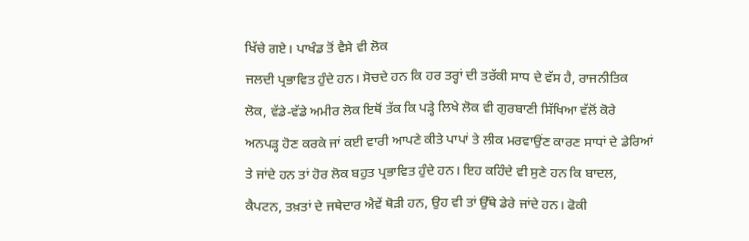ਖਿੱਚੇ ਗਏ। ਪਾਖੰਡ ਤੋਂ ਵੈਸੇ ਵੀ ਲੋਕ
ਜਲਦੀ ਪ੍ਰਭਾਵਿਤ ਹੁੰਦੇ ਹਨ। ਸੋਚਦੇ ਹਨ ਕਿ ਹਰ ਤਰ੍ਹਾਂ ਦੀ ਤਰੱਕੀ ਸਾਧ ਦੇ ਵੱਸ ਹੈ, ਰਾਜਨੀਤਿਕ
ਲੋਕ, ਵੱਡੇ-ਵੱਡੇ ਅਮੀਰ ਲੋਕ ਇਥੋਂ ਤੱਕ ਕਿ ਪੜ੍ਹੇ ਲਿਖੇ ਲੋਕ ਵੀ ਗੁਰਬਾਣੀ ਸਿੱਖਿਆ ਵੱਲੋਂ ਕੋਰੇ
ਅਨਪੜ੍ਹ ਹੋਣ ਕਰਕੇ ਜਾਂ ਕਈ ਵਾਰੀ ਆਪਣੇ ਕੀਤੇ ਪਾਪਾਂ ਤੇ ਲੀਕ ਮਰਵਾਉਂਣ ਕਾਰਣ ਸਾਧਾਂ ਦੇ ਡੇਰਿਆਂ
ਤੇ ਜਾਂਦੇ ਹਨ ਤਾਂ ਹੋਰ ਲੋਕ ਬਹੁਤ ਪ੍ਰਭਾਵਿਤ ਹੁੰਦੇ ਹਨ। ਇਹ ਕਹਿੰਦੇ ਵੀ ਸੁਣੇ ਹਨ ਕਿ ਬਾਦਲ,
ਕੈਪਟਨ, ਤਖ਼ਤਾਂ ਦੇ ਜਥੇਦਾਰ ਐਵੇਂ ਥੋੜੀ ਹਨ, ਉਹ ਵੀ ਤਾਂ ਉੱਥੇ ਡੇਰੇ ਜਾਂਦੇ ਹਨ। ਫੋਕੀ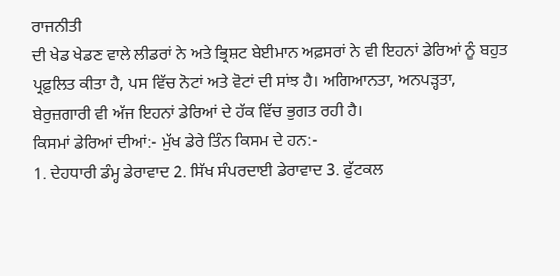ਰਾਜਨੀਤੀ
ਦੀ ਖੇਡ ਖੇਡਣ ਵਾਲੇ ਲੀਡਰਾਂ ਨੇ ਅਤੇ ਭ੍ਰਿਸ਼ਟ ਬੇਈਮਾਨ ਅਫ਼ਸਰਾਂ ਨੇ ਵੀ ਇਹਨਾਂ ਡੇਰਿਆਂ ਨੂੰ ਬਹੁਤ
ਪ੍ਰਫ਼ੁਲਿਤ ਕੀਤਾ ਹੈ, ਪਸ ਵਿੱਚ ਨੋਟਾਂ ਅਤੇ ਵੋਟਾਂ ਦੀ ਸਾਂਝ ਹੈ। ਅਗਿਆਨਤਾ, ਅਨਪੜ੍ਹਤਾ,
ਬੇਰੁਜ਼ਗਾਰੀ ਵੀ ਅੱਜ ਇਹਨਾਂ ਡੇਰਿਆਂ ਦੇ ਹੱਕ ਵਿੱਚ ਭੁਗਤ ਰਹੀ ਹੈ।
ਕਿਸਮਾਂ ਡੇਰਿਆਂ ਦੀਆਂ:- ਮੁੱਖ ਡੇਰੇ ਤਿੰਨ ਕਿਸਮ ਦੇ ਹਨ:-
1. ਦੇਹਧਾਰੀ ਡੰਮ੍ਹ ਡੇਰਾਵਾਦ 2. ਸਿੱਖ ਸੰਪਰਦਾਈ ਡੇਰਾਵਾਦ 3. ਫੁੱਟਕਲ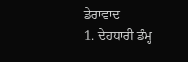ਡੇਰਾਵਾਦ
1. ਦੇਹਧਾਰੀ ਡੰਮ੍ਹ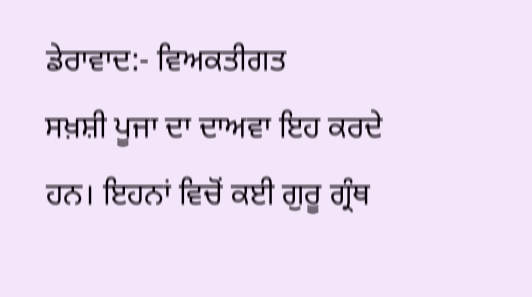ਡੇਰਾਵਾਦ:- ਵਿਅਕਤੀਗਤ
ਸਖ਼ਸ਼ੀ ਪੂਜਾ ਦਾ ਦਾਅਵਾ ਇਹ ਕਰਦੇ ਹਨ। ਇਹਨਾਂ ਵਿਚੋਂ ਕਈ ਗੁਰੂ ਗ੍ਰੰਥ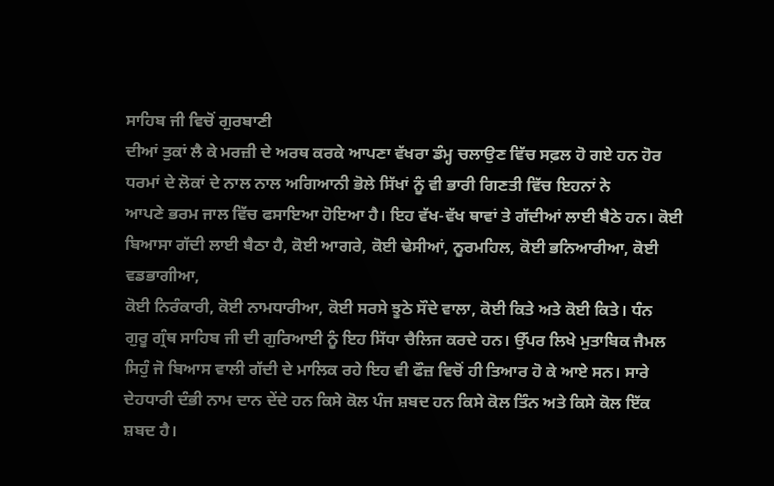ਸਾਹਿਬ ਜੀ ਵਿਚੋਂ ਗੁਰਬਾਣੀ
ਦੀਆਂ ਤੁਕਾਂ ਲੈ ਕੇ ਮਰਜ਼ੀ ਦੇ ਅਰਥ ਕਰਕੇ ਆਪਣਾ ਵੱਖਰਾ ਡੰਮ੍ਹ ਚਲਾਉਣ ਵਿੱਚ ਸਫ਼ਲ ਹੋ ਗਏ ਹਨ ਹੋਰ
ਧਰਮਾਂ ਦੇ ਲੋਕਾਂ ਦੇ ਨਾਲ ਨਾਲ ਅਗਿਆਨੀ ਭੋਲੇ ਸਿੱਖਾਂ ਨੂੰ ਵੀ ਭਾਰੀ ਗਿਣਤੀ ਵਿੱਚ ਇਹਨਾਂ ਨੇ
ਆਪਣੇ ਭਰਮ ਜਾਲ ਵਿੱਚ ਫਸਾਇਆ ਹੋਇਆ ਹੈ। ਇਹ ਵੱਖ-ਵੱਖ ਥਾਵਾਂ ਤੇ ਗੱਦੀਆਂ ਲਾਈ ਬੈਠੇ ਹਨ। ਕੋਈ
ਬਿਆਸਾ ਗੱਦੀ ਲਾਈ ਬੈਠਾ ਹੈ, ਕੋਈ ਆਗਰੇ, ਕੋਈ ਢੇਸੀਆਂ, ਨੂਰਮਹਿਲ, ਕੋਈ ਭਨਿਆਰੀਆ, ਕੋਈ ਵਡਭਾਗੀਆ,
ਕੋਈ ਨਿਰੰਕਾਰੀ, ਕੋਈ ਨਾਮਧਾਰੀਆ, ਕੋਈ ਸਰਸੇ ਝੂਠੇ ਸੌਦੇ ਵਾਲਾ, ਕੋਈ ਕਿਤੇ ਅਤੇ ਕੋਈ ਕਿਤੇ। ਧੰਨ
ਗੁਰੂ ਗ੍ਰੰਥ ਸਾਹਿਬ ਜੀ ਦੀ ਗੁਰਿਆਈ ਨੂੰ ਇਹ ਸਿੱਧਾ ਚੈਲਿਜ ਕਰਦੇ ਹਨ। ਉੱਪਰ ਲਿਖੇ ਮੁਤਾਬਿਕ ਜੈਮਲ
ਸਿਹੁੰ ਜੋ ਬਿਆਸ ਵਾਲੀ ਗੱਦੀ ਦੇ ਮਾਲਿਕ ਰਹੇ ਇਹ ਵੀ ਫੌਜ਼ ਵਿਚੋਂ ਹੀ ਤਿਆਰ ਹੋ ਕੇ ਆਏ ਸਨ। ਸਾਰੇ
ਦੇਹਧਾਰੀ ਦੰਭੀ ਨਾਮ ਦਾਨ ਦੇਂਦੇ ਹਨ ਕਿਸੇ ਕੋਲ ਪੰਜ ਸ਼ਬਦ ਹਨ ਕਿਸੇ ਕੋਲ ਤਿੰਨ ਅਤੇ ਕਿਸੇ ਕੋਲ ਇੱਕ
ਸ਼ਬਦ ਹੈ।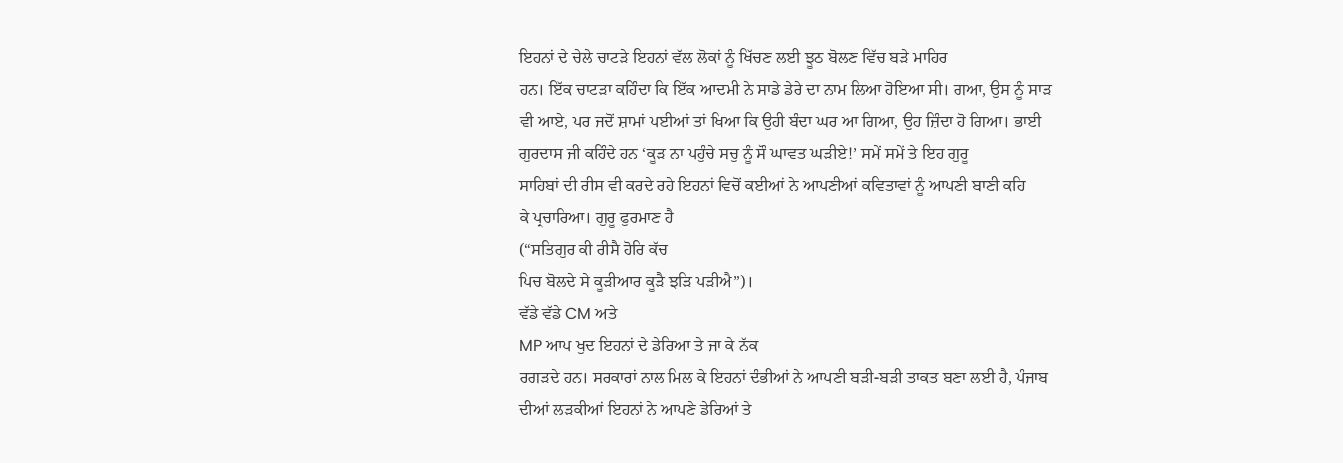ਇਹਨਾਂ ਦੇ ਚੇਲੇ ਚਾਟੜੇ ਇਹਨਾਂ ਵੱਲ ਲੋਕਾਂ ਨੂੰ ਖਿੱਚਣ ਲਈ ਝੂਠ ਬੋਲਣ ਵਿੱਚ ਬੜੇ ਮਾਹਿਰ
ਹਨ। ਇੱਕ ਚਾਟੜਾ ਕਹਿੰਦਾ ਕਿ ਇੱਕ ਆਦਮੀ ਨੇ ਸਾਡੇ ਡੇਰੇ ਦਾ ਨਾਮ ਲਿਆ ਹੋਇਆ ਸੀ। ਗਆ, ਉਸ ਨੂੰ ਸਾੜ
ਵੀ ਆਏ, ਪਰ ਜਦੋਂ ਸ਼ਾਮਾਂ ਪਈਆਂ ਤਾਂ ਖਿਆ ਕਿ ਉਹੀ ਬੰਦਾ ਘਰ ਆ ਗਿਆ, ਉਹ ਜ਼ਿੰਦਾ ਹੋ ਗਿਆ। ਭਾਈ
ਗੁਰਦਾਸ ਜੀ ਕਹਿੰਦੇ ਹਨ ‘ਕੂੜ ਨਾ ਪਹੁੰਚੇ ਸਚੁ ਨੂੰ ਸੌ ਘਾਵਤ ਘੜੀਏ!’ ਸਮੇਂ ਸਮੇਂ ਤੇ ਇਹ ਗੁਰੂ
ਸਾਹਿਬਾਂ ਦੀ ਰੀਸ ਵੀ ਕਰਦੇ ਰਹੇ ਇਹਨਾਂ ਵਿਚੋਂ ਕਈਆਂ ਨੇ ਆਪਣੀਆਂ ਕਵਿਤਾਵਾਂ ਨੂੰ ਆਪਣੀ ਬਾਣੀ ਕਹਿ
ਕੇ ਪ੍ਰਚਾਰਿਆ। ਗੁਰੂ ਫੁਰਮਾਣ ਹੈ
(“ਸਤਿਗੁਰ ਕੀ ਰੀਸੈ ਹੋਰਿ ਕੱਚ
ਪਿਚ ਬੋਲਦੇ ਸੇ ਕੂੜੀਆਰ ਕੂੜੈ ਝੜਿ ਪੜੀਐ”)।
ਵੱਡੇ ਵੱਡੇ CM ਅਤੇ
MP ਆਪ ਖੁਦ ਇਹਨਾਂ ਦੇ ਡੇਰਿਆ ਤੇ ਜਾ ਕੇ ਨੱਕ
ਰਗੜਦੇ ਹਨ। ਸਰਕਾਰਾਂ ਨਾਲ ਮਿਲ ਕੇ ਇਹਨਾਂ ਦੰਭੀਆਂ ਨੇ ਆਪਣੀ ਬੜੀ-ਬੜੀ ਤਾਕਤ ਬਣਾ ਲਈ ਹੈ, ਪੰਜਾਬ
ਦੀਆਂ ਲੜਕੀਆਂ ਇਹਨਾਂ ਨੇ ਆਪਣੇ ਡੇਰਿਆਂ ਤੇ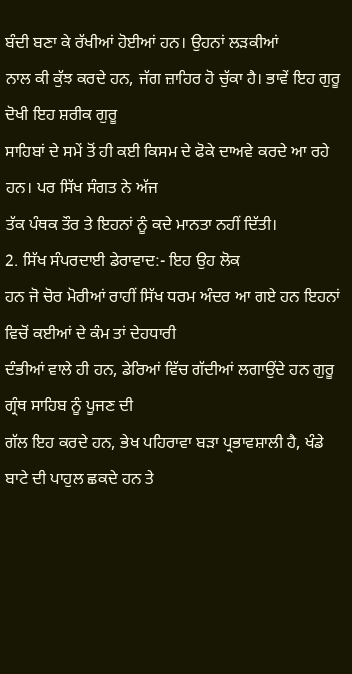ਬੰਦੀ ਬਣਾ ਕੇ ਰੱਖੀਆਂ ਹੋਈਆਂ ਹਨ। ਉਹਨਾਂ ਲੜਕੀਆਂ
ਨਾਲ ਕੀ ਕੁੱਝ ਕਰਦੇ ਹਨ, ਜੱਗ ਜ਼ਾਹਿਰ ਹੋ ਚੁੱਕਾ ਹੈ। ਭਾਵੇਂ ਇਹ ਗੁਰੂ ਦੋਖੀ ਇਹ ਸ਼ਰੀਕ ਗੁਰੂ
ਸਾਹਿਬਾਂ ਦੇ ਸਮੇਂ ਤੋਂ ਹੀ ਕਈ ਕਿਸਮ ਦੇ ਫੋਕੇ ਦਾਅਵੇ ਕਰਦੇ ਆ ਰਹੇ ਹਨ। ਪਰ ਸਿੱਖ ਸੰਗਤ ਨੇ ਅੱਜ
ਤੱਕ ਪੰਥਕ ਤੌਰ ਤੇ ਇਹਨਾਂ ਨੂੰ ਕਦੇ ਮਾਨਤਾ ਨਹੀਂ ਦਿੱਤੀ।
2. ਸਿੱਖ ਸੰਪਰਦਾਈ ਡੇਰਾਵਾਦ:- ਇਹ ਉਹ ਲੋਕ
ਹਨ ਜੋ ਚੋਰ ਮੋਰੀਆਂ ਰਾਹੀਂ ਸਿੱਖ ਧਰਮ ਅੰਦਰ ਆ ਗਏ ਹਨ ਇਹਨਾਂ ਵਿਚੋਂ ਕਈਆਂ ਦੇ ਕੰਮ ਤਾਂ ਦੇਹਧਾਰੀ
ਦੰਭੀਆਂ ਵਾਲੇ ਹੀ ਹਨ, ਡੇਰਿਆਂ ਵਿੱਚ ਗੱਦੀਆਂ ਲਗਾਉਂਦੇ ਹਨ ਗੁਰੂ ਗ੍ਰੰਥ ਸਾਹਿਬ ਨੂੰ ਪੂਜਣ ਦੀ
ਗੱਲ ਇਹ ਕਰਦੇ ਹਨ, ਭੇਖ ਪਹਿਰਾਵਾ ਬੜਾ ਪ੍ਰਭਾਵਸ਼ਾਲੀ ਹੈ, ਖੰਡੇ ਬਾਟੇ ਦੀ ਪਾਹੁਲ ਛਕਦੇ ਹਨ ਤੇ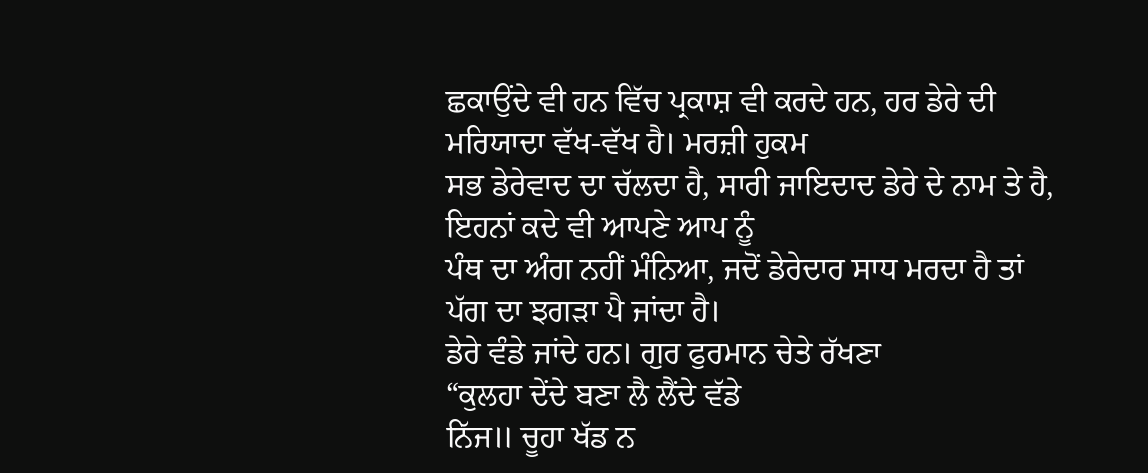ਛਕਾਉਂਦੇ ਵੀ ਹਨ ਵਿੱਚ ਪ੍ਰਕਾਸ਼ ਵੀ ਕਰਦੇ ਹਨ, ਹਰ ਡੇਰੇ ਦੀ ਮਰਿਯਾਦਾ ਵੱਖ-ਵੱਖ ਹੈ। ਮਰਜ਼ੀ ਹੁਕਮ
ਸਭ ਡੇਰੇਵਾਦ ਦਾ ਚੱਲਦਾ ਹੈ, ਸਾਰੀ ਜਾਇਦਾਦ ਡੇਰੇ ਦੇ ਨਾਮ ਤੇ ਹੈ, ਇਹਨਾਂ ਕਦੇ ਵੀ ਆਪਣੇ ਆਪ ਨੂੰ
ਪੰਥ ਦਾ ਅੰਗ ਨਹੀਂ ਮੰਨਿਆ, ਜਦੋਂ ਡੇਰੇਦਾਰ ਸਾਧ ਮਰਦਾ ਹੈ ਤਾਂ ਪੱਗ ਦਾ ਝਗੜਾ ਪੈ ਜਾਂਦਾ ਹੈ।
ਡੇਰੇ ਵੰਡੇ ਜਾਂਦੇ ਹਨ। ਗੁਰ ਫੁਰਮਾਨ ਚੇਤੇ ਰੱਖਣਾ
“ਕੁਲਹਾ ਦੇਂਦੇ ਬਣਾ ਲੈ ਲੈਂਦੇ ਵੱਡੇ
ਨਿੱਜ॥ ਚੂਹਾ ਖੱਡ ਨ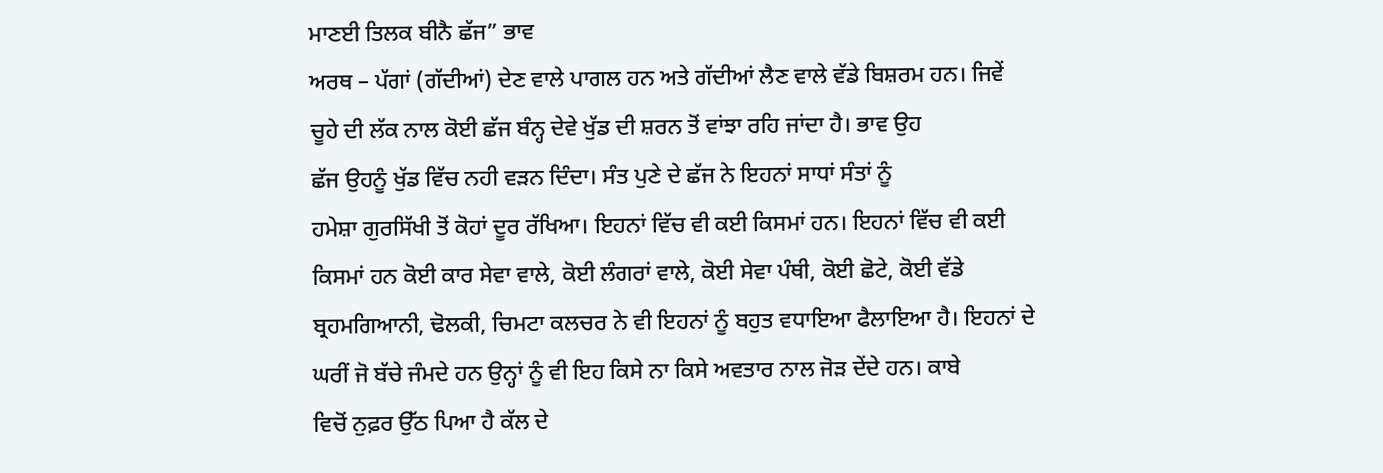ਮਾਣਈ ਤਿਲਕ ਬੀਨੈ ਛੱਜ” ਭਾਵ
ਅਰਥ – ਪੱਗਾਂ (ਗੱਦੀਆਂ) ਦੇਣ ਵਾਲੇ ਪਾਗਲ ਹਨ ਅਤੇ ਗੱਦੀਆਂ ਲੈਣ ਵਾਲੇ ਵੱਡੇ ਬਿਸ਼ਰਮ ਹਨ। ਜਿਵੇਂ
ਚੂਹੇ ਦੀ ਲੱਕ ਨਾਲ ਕੋਈ ਛੱਜ ਬੰਨ੍ਹ ਦੇਵੇ ਖੁੱਡ ਦੀ ਸ਼ਰਨ ਤੋਂ ਵਾਂਝਾ ਰਹਿ ਜਾਂਦਾ ਹੈ। ਭਾਵ ਉਹ
ਛੱਜ ਉਹਨੂੰ ਖੁੱਡ ਵਿੱਚ ਨਹੀ ਵੜਨ ਦਿੰਦਾ। ਸੰਤ ਪੁਣੇ ਦੇ ਛੱਜ ਨੇ ਇਹਨਾਂ ਸਾਧਾਂ ਸੰਤਾਂ ਨੂੰ
ਹਮੇਸ਼ਾ ਗੁਰਸਿੱਖੀ ਤੋਂ ਕੋਹਾਂ ਦੂਰ ਰੱਖਿਆ। ਇਹਨਾਂ ਵਿੱਚ ਵੀ ਕਈ ਕਿਸਮਾਂ ਹਨ। ਇਹਨਾਂ ਵਿੱਚ ਵੀ ਕਈ
ਕਿਸਮਾਂ ਹਨ ਕੋਈ ਕਾਰ ਸੇਵਾ ਵਾਲੇ, ਕੋਈ ਲੰਗਰਾਂ ਵਾਲੇ, ਕੋਈ ਸੇਵਾ ਪੰਥੀ, ਕੋਈ ਛੋਟੇ, ਕੋਈ ਵੱਡੇ
ਬ੍ਰਹਮਗਿਆਨੀ, ਢੋਲਕੀ, ਚਿਮਟਾ ਕਲਚਰ ਨੇ ਵੀ ਇਹਨਾਂ ਨੂੰ ਬਹੁਤ ਵਧਾਇਆ ਫੈਲਾਇਆ ਹੈ। ਇਹਨਾਂ ਦੇ
ਘਰੀਂ ਜੋ ਬੱਚੇ ਜੰਮਦੇ ਹਨ ਉਨ੍ਹਾਂ ਨੂੰ ਵੀ ਇਹ ਕਿਸੇ ਨਾ ਕਿਸੇ ਅਵਤਾਰ ਨਾਲ ਜੋੜ ਦੇਂਦੇ ਹਨ। ਕਾਬੇ
ਵਿਚੋਂ ਨੁਫ਼ਰ ਉੱਠ ਪਿਆ ਹੈ ਕੱਲ ਦੇ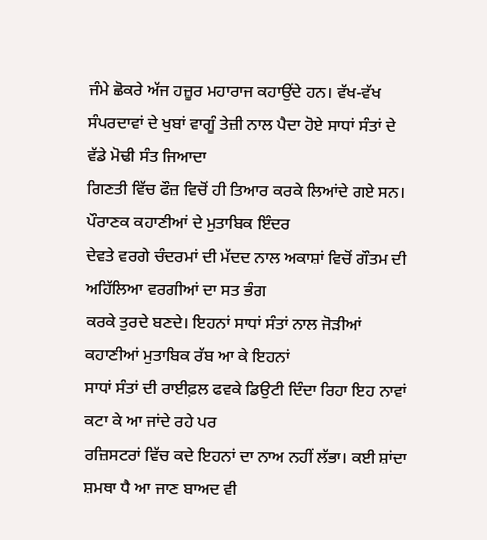ਜੰਮੇ ਛੋਕਰੇ ਅੱਜ ਹਜ਼ੂਰ ਮਹਾਰਾਜ ਕਹਾਉਂਦੇ ਹਨ। ਵੱਖ-ਵੱਖ
ਸੰਪਰਦਾਵਾਂ ਦੇ ਖੁਬਾਂ ਵਾਗੂੰ ਤੇਜ਼ੀ ਨਾਲ ਪੈਦਾ ਹੋਏ ਸਾਧਾਂ ਸੰਤਾਂ ਦੇ ਵੱਡੇ ਮੋਢੀ ਸੰਤ ਜਿਆਦਾ
ਗਿਣਤੀ ਵਿੱਚ ਫੌਜ਼ ਵਿਚੋਂ ਹੀ ਤਿਆਰ ਕਰਕੇ ਲਿਆਂਦੇ ਗਏ ਸਨ। ਪੌਰਾਣਕ ਕਹਾਣੀਆਂ ਦੇ ਮੁਤਾਬਿਕ ਇੰਦਰ
ਦੇਵਤੇ ਵਰਗੇ ਚੰਦਰਮਾਂ ਦੀ ਮੱਦਦ ਨਾਲ ਅਕਾਸ਼ਾਂ ਵਿਚੋਂ ਗੌਤਮ ਦੀ ਅਹਿੱਲਿਆ ਵਰਗੀਆਂ ਦਾ ਸਤ ਭੰਗ
ਕਰਕੇ ਤੁਰਦੇ ਬਣਦੇ। ਇਹਨਾਂ ਸਾਧਾਂ ਸੰਤਾਂ ਨਾਲ ਜੋੜੀਆਂ ਕਹਾਣੀਆਂ ਮੁਤਾਬਿਕ ਰੱਬ ਆ ਕੇ ਇਹਨਾਂ
ਸਾਧਾਂ ਸੰਤਾਂ ਦੀ ਰਾਈਫ਼ਲ ਫਵਕੇ ਡਿਉਟੀ ਦਿੰਦਾ ਰਿਹਾ ਇਹ ਨਾਵਾਂ ਕਟਾ ਕੇ ਆ ਜਾਂਦੇ ਰਹੇ ਪਰ
ਰਜ਼ਿਸਟਰਾਂ ਵਿੱਚ ਕਦੇ ਇਹਨਾਂ ਦਾ ਨਾਅ ਨਹੀਂ ਲੱਭਾ। ਕਈ ਸ਼ਾਂਦਾ ਸ਼ਮਥਾ ਧੈ ਆ ਜਾਣ ਬਾਅਦ ਵੀ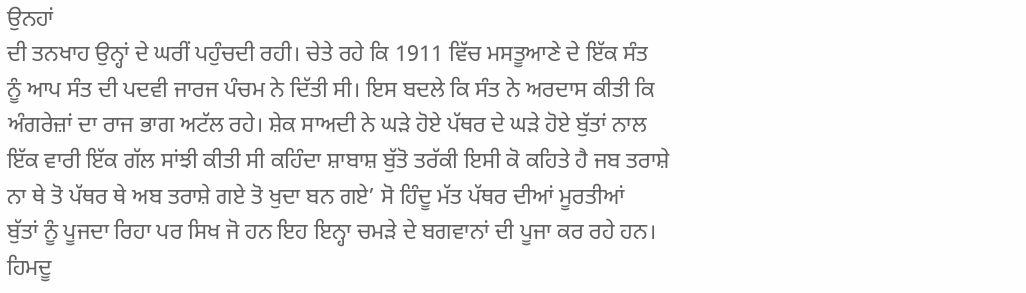ਉਨਹਾਂ
ਦੀ ਤਨਖਾਹ ਉਨ੍ਹਾਂ ਦੇ ਘਰੀਂ ਪਹੁੰਚਦੀ ਰਹੀ। ਚੇਤੇ ਰਹੇ ਕਿ 1911 ਵਿੱਚ ਮਸਤੂਆਣੇ ਦੇ ਇੱਕ ਸੰਤ
ਨੂੰ ਆਪ ਸੰਤ ਦੀ ਪਦਵੀ ਜਾਰਜ ਪੰਚਮ ਨੇ ਦਿੱਤੀ ਸੀ। ਇਸ ਬਦਲੇ ਕਿ ਸੰਤ ਨੇ ਅਰਦਾਸ ਕੀਤੀ ਕਿ
ਅੰਗਰੇਜ਼ਾਂ ਦਾ ਰਾਜ ਭਾਗ ਅਟੱਲ ਰਹੇ। ਸ਼ੇਕ ਸਾਅਦੀ ਨੇ ਘੜੇ ਹੋਏ ਪੱਥਰ ਦੇ ਘੜੇ ਹੋਏ ਬੁੱਤਾਂ ਨਾਲ
ਇੱਕ ਵਾਰੀ ਇੱਕ ਗੱਲ ਸਾਂਝੀ ਕੀਤੀ ਸੀ ਕਹਿੰਦਾ ਸ਼ਾਬਾਸ਼ ਬੁੱਤੋ ਤਰੱਕੀ ਇਸੀ ਕੋ ਕਹਿਤੇ ਹੈ ਜਬ ਤਰਾਸ਼ੇ
ਨਾ ਥੇ ਤੋ ਪੱਥਰ ਥੇ ਅਬ ਤਰਾਸ਼ੇ ਗਏ ਤੋ ਖੁਦਾ ਬਨ ਗਏ’ ਸੋ ਹਿੰਦੂ ਮੱਤ ਪੱਥਰ ਦੀਆਂ ਮੂਰਤੀਆਂ
ਬੁੱਤਾਂ ਨੂੰ ਪੂਜਦਾ ਰਿਹਾ ਪਰ ਸਿਖ ਜੋ ਹਨ ਇਹ ਇਨ੍ਹਾ ਚਮੜੇ ਦੇ ਬਗਵਾਨਾਂ ਦੀ ਪੂਜਾ ਕਰ ਰਹੇ ਹਨ।
ਹਿਮਦੂ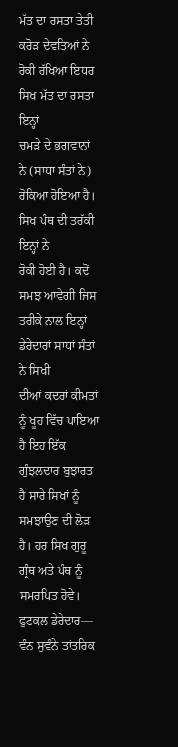ਮੱਤ ਦਾ ਰਸਤਾ ਤੇਤੀ ਕਰੋੜ ਦੇਵਤਿਆਂ ਨੇ ਰੋਕੀ ਰੱਖਿਆ ਇਧਰ ਸਿਖ ਮੱਤ ਦਾ ਰਸਤਾ ਇਨ੍ਹਾਂ
ਚਮੜੇ ਦੇ ਭਗਵਾਨਾਂ ਨੇ (ਸਾਧਾ ਸੰਤਾਂ ਨੇ) ਰੋਕਿਆ ਹੋਇਆ ਹੈ। ਸਿਖ ਪੰਥ ਦੀ ਤਰੱਕੀ ਇਨ੍ਹਾਂ ਨੇ
ਰੋਕੀ ਹੋਈ ਹੈ। ਕਦੋਂ ਸਮਝ ਆਵੇਗੀ ਜਿਸ ਤਰੀਕੇ ਨਾਲ ਇਨ੍ਹਾਂ ਡੇਰੇਦਾਰਾਂ ਸਾਧਾਂ ਸੰਤਾਂ ਨੇ ਸਿਖੀ
ਦੀਆਂ ਕਦਰਾਂ ਕੀਮਤਾਂ ਨੂੰ ਖੂਹ ਵਿੱਚ ਪਾਇਆ ਹੈ ਇਹ ਇੱਕ ਗੁੰਝਲਦਾਰ ਬੁਝਾਰਤ ਹੈ ਸਾਰੇ ਸਿਖਾਂ ਨੂੰ
ਸਮਝਾਉਣ ਦੀ ਲੋੜ ਹੈ। ਹਰ ਸਿਖ ਗੁਰੂ ਗ੍ਰੰਥ ਅਤੇ ਪੰਥ ਨੂੰ ਸਮਰਪਿਤ ਹੋਵੇ।
ਫੁਟਕਲ ਡੇਰੇਦਾਰ—
ਵੰਨ ਸੁਵੰਨੇ ਤਾਂਤਰਿਕ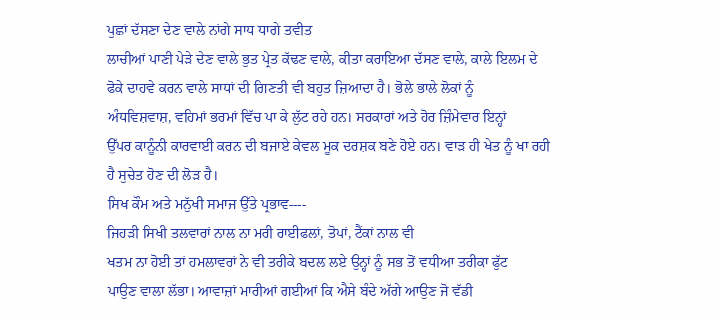ਪੁਛਾਂ ਦੱਸਣਾ ਦੇਣ ਵਾਲੇ ਨਾਂਗੇ ਸਾਧ ਧਾਗੇ ਤਵੀਤ
ਲਾਚੀਆਂ ਪਾਣੀ ਪੇੜੇ ਦੇਣ ਵਾਲੇ ਭੁਤ ਪ੍ਰੇਤ ਕੱਢਣ ਵਾਲੇ, ਕੀਤਾ ਕਰਾਇਆ ਦੱਸਣ ਵਾਲੇ, ਕਾਲੇ ਇਲਮ ਦੇ
ਫੋਕੇ ਦਾਹਵੇ ਕਰਨ ਵਾਲੇ ਸਾਧਾਂ ਦੀ ਗਿਣਤੀ ਵੀ ਬਹੁਤ ਜ਼ਿਆਦਾ ਹੈ। ਭੋਲੇ ਭਾਲੇ ਲੋਕਾਂ ਨੂੰ
ਅੰਧਵਿਸ਼ਵਾਸ਼, ਵਹਿਮਾਂ ਭਰਮਾਂ ਵਿੱਚ ਪਾ ਕੇ ਲੁੱਟ ਰਹੇ ਹਨ। ਸਰਕਾਰਾਂ ਅਤੇ ਹੋਰ ਜ਼ਿੰਮੇਵਾਰ ਇਨ੍ਹਾਂ
ਉੱਪਰ ਕਾਨੂੰਨੀ ਕਾਰਵਾਈ ਕਰਨ ਦੀ ਬਜਾਏ ਕੇਵਲ ਮੂਕ ਦਰਸ਼ਕ ਬਣੇ ਹੋਏ ਹਨ। ਵਾੜ ਹੀ ਖੇਤ ਨੂੰ ਖਾ ਰਹੀ
ਹੈ ਸੁਚੇਤ ਹੋਣ ਦੀ ਲੋੜ ਹੈ।
ਸਿਖ ਕੌਮ ਅਤੇ ਮਨੁੱਖੀ ਸਮਾਜ ਉੱਤੇ ਪ੍ਰਭਾਵ----
ਜਿਹੜੀ ਸਿਖੀ ਤਲਵਾਰਾਂ ਨਾਲ ਨਾ ਮਰੀ ਰਾਈਫਲਾਂ, ਤੋਪਾਂ, ਟੈਂਕਾਂ ਨਾਲ ਵੀ
ਖਤਮ ਨਾ ਹੋਈ ਤਾਂ ਹਮਲਾਵਰਾਂ ਨੇ ਵੀ ਤਰੀਕੇ ਬਦਲ ਲਏ ਉਨ੍ਹਾਂ ਨੂੰ ਸਭ ਤੋਂ ਵਧੀਆ ਤਰੀਕਾ ਫੁੱਟ
ਪਾਉਣ ਵਾਲਾ ਲੱਭਾ। ਆਵਾਜ਼ਾਂ ਮਾਰੀਆਂ ਗਈਆਂ ਕਿ ਐਸੇ ਬੰਦੇ ਅੱਗੇ ਆਉਣ ਜੋ ਵੱਡੀ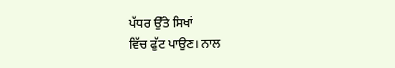ਪੱਧਰ ਉੱਤੇ ਸਿਖਾਂ
ਵਿੱਚ ਫੁੱਟ ਪਾਉਣ। ਨਾਲ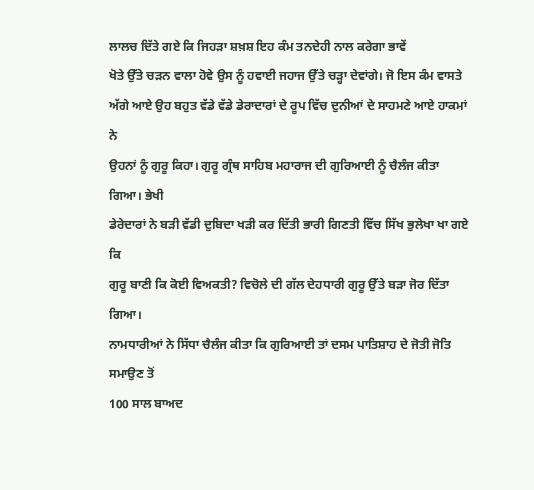ਲਾਲਚ ਦਿੱਤੇ ਗਏ ਕਿ ਜਿਹੜਾ ਸ਼ਖ਼ਸ਼ ਇਹ ਕੰਮ ਤਨਦੇਹੀ ਨਾਲ ਕਰੇਗਾ ਭਾਵੇਂ
ਖੋਤੇ ਉੱਤੇ ਚੜਨ ਵਾਲਾ ਹੋਵੇ ਉਸ ਨੂੰ ਹਵਾਈ ਜਹਾਜ ਉੱਤੇ ਚੜ੍ਹਾ ਦੇਵਾਂਗੇ। ਜੋ ਇਸ ਕੰਮ ਵਾਸਤੇ
ਅੱਗੇ ਆਏ ਉਹ ਬਹੁਤ ਵੱਡੇ ਵੱਡੇ ਡੇਰਾਦਾਰਾਂ ਦੇ ਰੂਪ ਵਿੱਚ ਦੁਨੀਆਂ ਦੇ ਸਾਹਮਣੇ ਆਏ ਹਾਕਮਾਂ ਨੇ
ਉਹਨਾਂ ਨੂੰ ਗੁਰੂ ਕਿਹਾ। ਗੁਰੂ ਗ੍ਰੰਥ ਸਾਹਿਬ ਮਹਾਰਾਜ ਦੀ ਗੁਰਿਆਈ ਨੂੰ ਚੈਲੰਜ ਕੀਤਾ ਗਿਆ। ਭੇਖੀ
ਡੇਰੇਦਾਰਾਂ ਨੇ ਬੜੀ ਵੱਡੀ ਦੁਬਿਦਾ ਖੜੀ ਕਰ ਦਿੱਤੀ ਭਾਰੀ ਗਿਣਤੀ ਵਿੱਚ ਸਿੱਖ ਭੁਲੇਖਾ ਖਾ ਗਏ ਕਿ
ਗੁਰੂ ਬਾਣੀ ਕਿ ਕੋਈ ਵਿਅਕਤੀ? ਵਿਚੋਲੇ ਦੀ ਗੱਲ ਦੇਹਧਾਰੀ ਗੁਰੂ ਉੱਤੇ ਬੜਾ ਜੋਰ ਦਿੱਤਾ ਗਿਆ।
ਨਾਮਧਾਰੀਆਂ ਨੇ ਸਿੱਧਾ ਚੈਲੰਜ ਕੀਤਾ ਕਿ ਗੁਰਿਆਈ ਤਾਂ ਦਸਮ ਪਾਤਿਸ਼ਾਹ ਦੇ ਜੋਤੀ ਜੋਤਿ ਸਮਾਉਣ ਤੋਂ
100 ਸਾਲ ਬਾਅਦ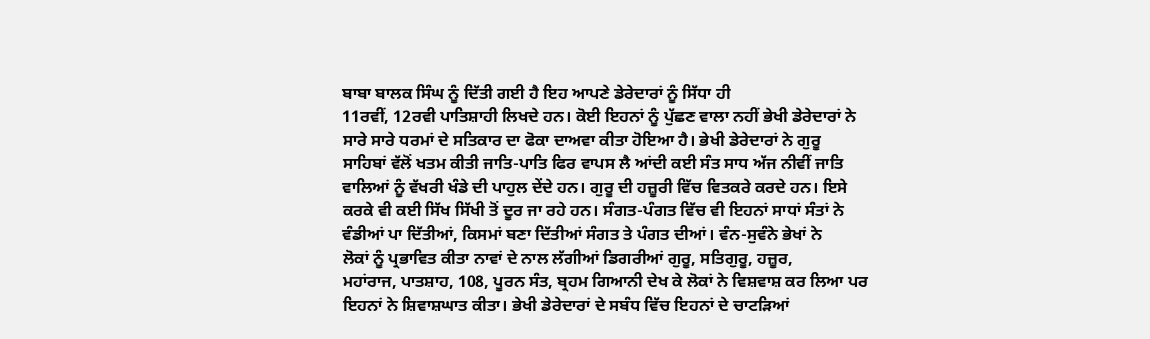ਬਾਬਾ ਬਾਲਕ ਸਿੰਘ ਨੂੰ ਦਿੱਤੀ ਗਈ ਹੈ ਇਹ ਆਪਣੇ ਡੇਰੇਦਾਰਾਂ ਨੂੰ ਸਿੱਧਾ ਹੀ
11ਰਵੀਂ, 12ਰਵੀ ਪਾਤਿਸ਼ਾਹੀ ਲਿਖਦੇ ਹਨ। ਕੋਈ ਇਹਨਾਂ ਨੂੰ ਪੁੱਛਣ ਵਾਲਾ ਨਹੀਂ ਭੇਖੀ ਡੇਰੇਦਾਰਾਂ ਨੇ
ਸਾਰੇ ਸਾਰੇ ਧਰਮਾਂ ਦੇ ਸਤਿਕਾਰ ਦਾ ਫੋਕਾ ਦਾਅਵਾ ਕੀਤਾ ਹੋਇਆ ਹੈ। ਭੇਖੀ ਡੇਰੇਦਾਰਾਂ ਨੇ ਗੁਰੂ
ਸਾਹਿਬਾਂ ਵੱਲੋਂ ਖਤਮ ਕੀਤੀ ਜਾਤਿ-ਪਾਤਿ ਫਿਰ ਵਾਪਸ ਲੈ ਆਂਦੀ ਕਈ ਸੰਤ ਸਾਧ ਅੱਜ ਨੀਵੀਂ ਜਾਤਿ
ਵਾਲਿਆਂ ਨੂੰ ਵੱਖਰੀ ਖੰਡੇ ਦੀ ਪਾਹੁਲ ਦੇਂਦੇ ਹਨ। ਗੁਰੂ ਦੀ ਹਜ਼ੂਰੀ ਵਿੱਚ ਵਿਤਕਰੇ ਕਰਦੇ ਹਨ। ਇਸੇ
ਕਰਕੇ ਵੀ ਕਈ ਸਿੱਖ ਸਿੱਖੀ ਤੋਂ ਦੂਰ ਜਾ ਰਹੇ ਹਨ। ਸੰਗਤ-ਪੰਗਤ ਵਿੱਚ ਵੀ ਇਹਨਾਂ ਸਾਧਾਂ ਸੰਤਾਂ ਨੇ
ਵੰਡੀਆਂ ਪਾ ਦਿੱਤੀਆਂ, ਕਿਸਮਾਂ ਬਣਾ ਦਿੱਤੀਆਂ ਸੰਗਤ ਤੇ ਪੰਗਤ ਦੀਆਂ। ਵੰਨ-ਸੁਵੰਨੇ ਭੇਖਾਂ ਨੇ
ਲੋਕਾਂ ਨੂੰ ਪ੍ਰਭਾਵਿਤ ਕੀਤਾ ਨਾਵਾਂ ਦੇ ਨਾਲ ਲੱਗੀਆਂ ਡਿਗਰੀਆਂ ਗੁਰੂ, ਸਤਿਗੁਰੂ, ਹਜ਼ੂਰ,
ਮਹਾਂਰਾਜ, ਪਾਤਸ਼ਾਹ, 108, ਪੂਰਨ ਸੰਤ, ਬ੍ਰਹਮ ਗਿਆਨੀ ਦੇਖ ਕੇ ਲੋਕਾਂ ਨੇ ਵਿਸ਼ਵਾਸ਼ ਕਰ ਲਿਆ ਪਰ
ਇਹਨਾਂ ਨੇ ਸ਼ਿਵਾਸ਼ਘਾਤ ਕੀਤਾ। ਭੇਖੀ ਡੇਰੇਦਾਰਾਂ ਦੇ ਸਬੰਧ ਵਿੱਚ ਇਹਨਾਂ ਦੇ ਚਾਟੜਿਆਂ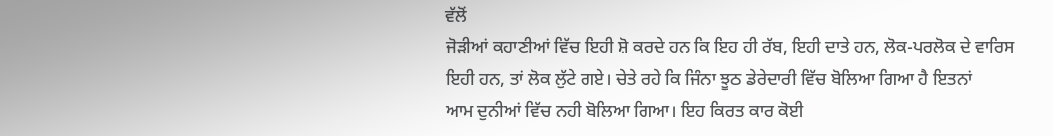ਵੱਲੋਂ
ਜੋੜੀਆਂ ਕਹਾਣੀਆਂ ਵਿੱਚ ਇਹੀ ਸ਼ੋ ਕਰਦੇ ਹਨ ਕਿ ਇਹ ਹੀ ਰੱਬ, ਇਹੀ ਦਾਤੇ ਹਨ, ਲੋਕ-ਪਰਲੋਕ ਦੇ ਵਾਰਿਸ
ਇਹੀ ਹਨ, ਤਾਂ ਲੋਕ ਲੁੱਟੇ ਗਏ। ਚੇਤੇ ਰਹੇ ਕਿ ਜਿੰਨਾ ਝੂਠ ਡੇਰੇਦਾਰੀ ਵਿੱਚ ਬੋਲਿਆ ਗਿਆ ਹੈ ਇਤਨਾਂ
ਆਮ ਦੁਨੀਆਂ ਵਿੱਚ ਨਹੀ ਬੋਲਿਆ ਗਿਆ। ਇਹ ਕਿਰਤ ਕਾਰ ਕੋਈ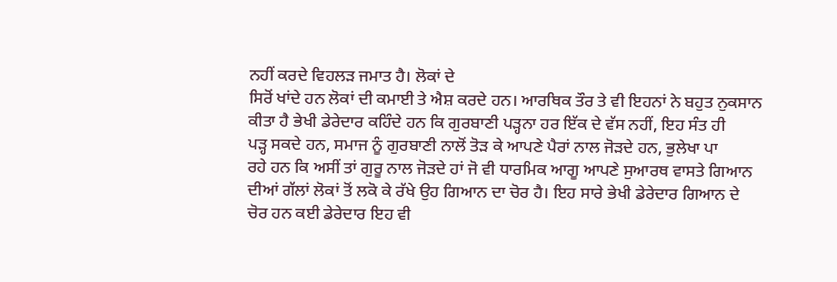ਨਹੀਂ ਕਰਦੇ ਵਿਹਲੜ ਜਮਾਤ ਹੈ। ਲੋਕਾਂ ਦੇ
ਸਿਰੋਂ ਖਾਂਦੇ ਹਨ ਲੋਕਾਂ ਦੀ ਕਮਾਈ ਤੇ ਐਸ਼ ਕਰਦੇ ਹਨ। ਆਰਥਿਕ ਤੌਰ ਤੇ ਵੀ ਇਹਨਾਂ ਨੇ ਬਹੁਤ ਨੁਕਸਾਨ
ਕੀਤਾ ਹੈ ਭੇਖੀ ਡੇਰੇਦਾਰ ਕਹਿੰਦੇ ਹਨ ਕਿ ਗੁਰਬਾਣੀ ਪੜ੍ਹਨਾ ਹਰ ਇੱਕ ਦੇ ਵੱਸ ਨਹੀਂ, ਇਹ ਸੰਤ ਹੀ
ਪੜ੍ਹ ਸਕਦੇ ਹਨ, ਸਮਾਜ ਨੂੰ ਗੁਰਬਾਣੀ ਨਾਲੋਂ ਤੋੜ ਕੇ ਆਪਣੇ ਪੈਰਾਂ ਨਾਲ ਜੋੜਦੇ ਹਨ, ਭੁਲੇਖਾ ਪਾ
ਰਹੇ ਹਨ ਕਿ ਅਸੀਂ ਤਾਂ ਗੁਰੂ ਨਾਲ ਜੋੜਦੇ ਹਾਂ ਜੋ ਵੀ ਧਾਰਮਿਕ ਆਗੂ ਆਪਣੇ ਸੁਆਰਥ ਵਾਸਤੇ ਗਿਆਨ
ਦੀਆਂ ਗੱਲਾਂ ਲੋਕਾਂ ਤੋਂ ਲਕੋ ਕੇ ਰੱਖੇ ਉਹ ਗਿਆਨ ਦਾ ਚੋਰ ਹੈ। ਇਹ ਸਾਰੇ ਭੇਖੀ ਡੇਰੇਦਾਰ ਗਿਆਨ ਦੇ
ਚੋਰ ਹਨ ਕਈ ਡੇਰੇਦਾਰ ਇਹ ਵੀ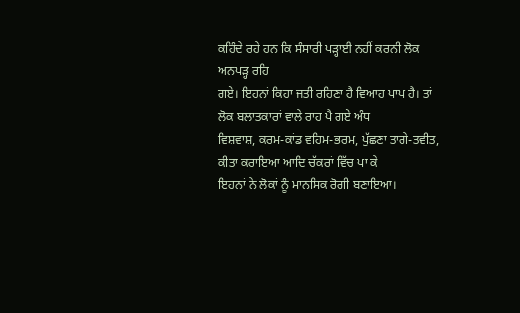ਕਹਿੰਦੇ ਰਹੇ ਹਨ ਕਿ ਸੰਸਾਰੀ ਪੜ੍ਹਾਈ ਨਹੀਂ ਕਰਨੀ ਲੋਕ ਅਨਪੜ੍ਹ ਰਹਿ
ਗਏ। ਇਹਨਾਂ ਕਿਹਾ ਜਤੀ ਰਹਿਣਾ ਹੈ ਵਿਆਹ ਪਾਪ ਹੈ। ਤਾਂ ਲੋਕ ਬਲਾਤਕਾਰਾਂ ਵਾਲੇ ਰਾਹ ਪੈ ਗਏ ਅੰਧ
ਵਿਸ਼ਵਾਸ਼, ਕਰਮ-ਕਾਂਡ ਵਹਿਮ-ਭਰਮ, ਪੁੱਛਣਾ ਤਾਗੇ-ਤਵੀਤ, ਕੀਤਾ ਕਰਾਇਆ ਆਦਿ ਚੱਕਰਾਂ ਵਿੱਚ ਪਾ ਕੇ
ਇਹਨਾਂ ਨੇ ਲੋਕਾਂ ਨੂੰ ਮਾਨਸਿਕ ਰੋਗੀ ਬਣਾਇਆ।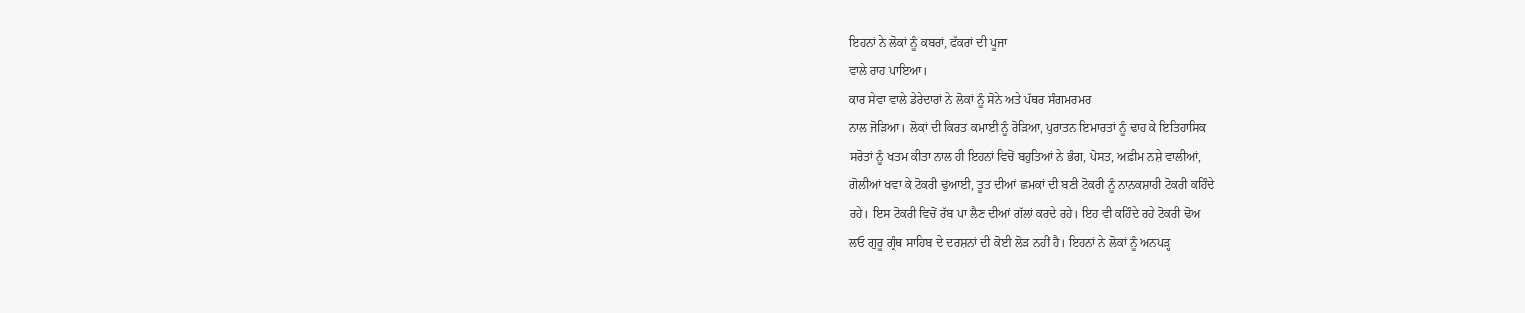ਇਹਨਾਂ ਨੇ ਲੋਕਾਂ ਨੂੰ ਕਬਰਾਂ, ਫੱਕਰਾਂ ਦੀ ਪੂਜਾ
ਵਾਲੇ ਰਾਹ ਪਾਇਆ।
ਕਾਰ ਸੇਵਾ ਵਾਲੇ ਡੇਰੇਦਾਰਾਂ ਨੇ ਲੋਕਾਂ ਨੂੰ ਸੋਨੇ ਅਤੇ ਪੱਥਰ ਸੰਗਮਰਮਰ
ਨਾਲ ਜੋੜਿਆ। ਲੋਕਾਂ ਦੀ ਕਿਰਤ ਕਮਾਈ ਨੂੰ ਰੋੜਿਆ, ਪੁਰਾਤਨ ਇਮਾਰਤਾਂ ਨੂੰ ਢਾਹ ਕੇ ਇਤਿਹਾਸਿਕ
ਸਰੋਤਾਂ ਨੂੰ ਖਤਮ ਕੀਤਾ ਨਾਲ ਹੀ ਇਹਨਾਂ ਵਿਚੋਂ ਬਹੁਤਿਆਂ ਨੇ ਭੰਗ, ਪੋਸਤ, ਅਫ਼ੀਮ ਨਸ਼ੇ ਵਾਲੀਆਂ,
ਗੋਲੀਆਂ ਖਵਾ ਕੇ ਟੋਕਰੀ ਢੁਆਈ, ਤੂਤ ਦੀਆਂ ਛਮਕਾਂ ਦੀ ਬਣੀ ਟੋਕਰੀ ਨੂੰ ਨਾਨਕਸ਼ਾਹੀ ਟੋਕਰੀ ਕਹਿੰਦੇ
ਰਹੇ। ਇਸ ਟੋਕਰੀ ਵਿਚੋਂ ਰੱਬ ਪਾ ਲੈਣ ਦੀਆਂ ਗੱਲਾਂ ਕਰਦੇ ਰਹੇ। ਇਹ ਵੀ ਕਹਿੰਦੇ ਰਹੇ ਟੋਕਰੀ ਢੋਅ
ਲਓ ਗੁਰੂ ਗ੍ਰੰਥ ਸਾਹਿਬ ਦੇ ਦਰਸ਼ਨਾਂ ਦੀ ਕੋਈ ਲੋੜ ਨਹੀਂ ਹੈ। ਇਹਨਾਂ ਨੇ ਲੋਕਾਂ ਨੂੰ ਅਨਪੜ੍ਹ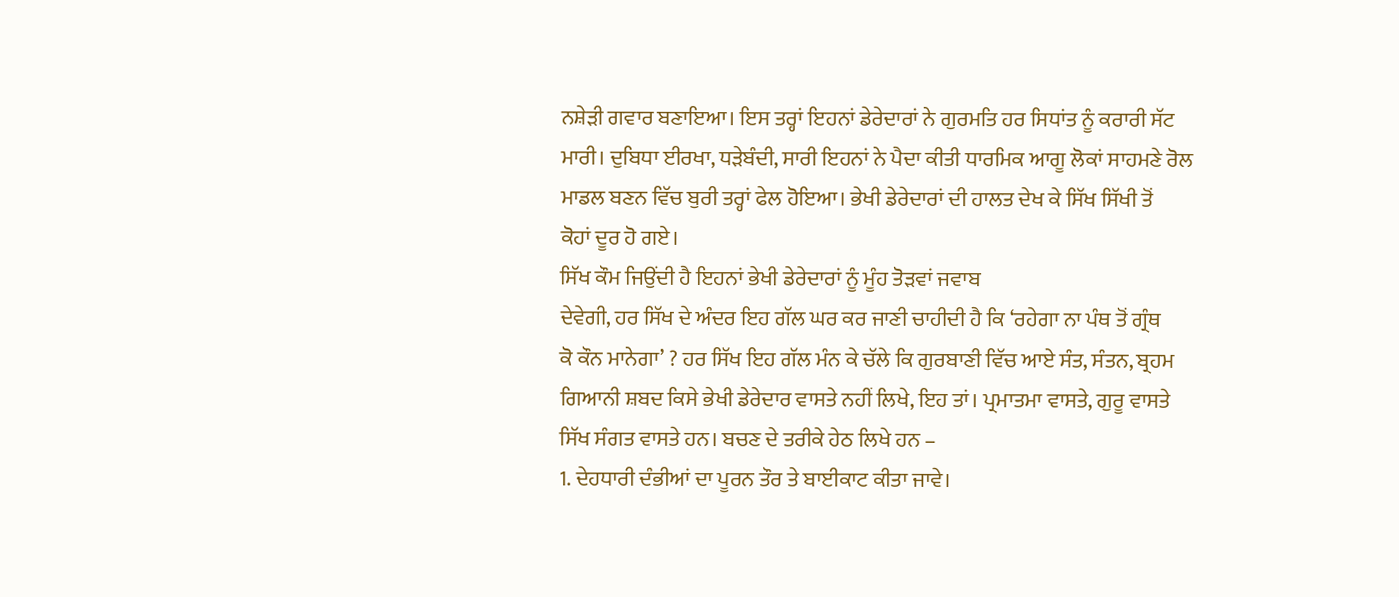ਨਸ਼ੇੜੀ ਗਵਾਰ ਬਣਾਇਆ। ਇਸ ਤਰ੍ਹਾਂ ਇਹਨਾਂ ਡੇਰੇਦਾਰਾਂ ਨੇ ਗੁਰਮਤਿ ਹਰ ਸਿਧਾਂਤ ਨੂੰ ਕਰਾਰੀ ਸੱਟ
ਮਾਰੀ। ਦੁਬਿਧਾ ਈਰਖਾ, ਧੜੇਬੰਦੀ, ਸਾਰੀ ਇਹਨਾਂ ਨੇ ਪੈਦਾ ਕੀਤੀ ਧਾਰਮਿਕ ਆਗੂ ਲੋਕਾਂ ਸਾਹਮਣੇ ਰੋਲ
ਮਾਡਲ ਬਣਨ ਵਿੱਚ ਬੁਰੀ ਤਰ੍ਹਾਂ ਫੇਲ ਹੋਇਆ। ਭੇਖੀ ਡੇਰੇਦਾਰਾਂ ਦੀ ਹਾਲਤ ਦੇਖ ਕੇ ਸਿੱਖ ਸਿੱਖੀ ਤੋਂ
ਕੋਹਾਂ ਦੂਰ ਹੋ ਗਏ।
ਸਿੱਖ ਕੌਮ ਜਿਉਂਦੀ ਹੈ ਇਹਨਾਂ ਭੇਖੀ ਡੇਰੇਦਾਰਾਂ ਨੂੰ ਮੂੰਹ ਤੋੜਵਾਂ ਜਵਾਬ
ਦੇਵੇਗੀ, ਹਰ ਸਿੱਖ ਦੇ ਅੰਦਰ ਇਹ ਗੱਲ ਘਰ ਕਰ ਜਾਣੀ ਚਾਹੀਦੀ ਹੈ ਕਿ ‘ਰਹੇਗਾ ਨਾ ਪੰਥ ਤੋਂ ਗ੍ਰੰਥ
ਕੋ ਕੌਨ ਮਾਨੇਗਾ’ ? ਹਰ ਸਿੱਖ ਇਹ ਗੱਲ ਮੰਨ ਕੇ ਚੱਲੇ ਕਿ ਗੁਰਬਾਣੀ ਵਿੱਚ ਆਏ ਸੰਤ, ਸੰਤਨ, ਬ੍ਰਹਮ
ਗਿਆਨੀ ਸ਼ਬਦ ਕਿਸੇ ਭੇਖੀ ਡੇਰੇਦਾਰ ਵਾਸਤੇ ਨਹੀਂ ਲਿਖੇ, ਇਹ ਤਾਂ। ਪ੍ਰਮਾਤਮਾ ਵਾਸਤੇ, ਗੁਰੂ ਵਾਸਤੇ
ਸਿੱਖ ਸੰਗਤ ਵਾਸਤੇ ਹਨ। ਬਚਣ ਦੇ ਤਰੀਕੇ ਹੇਠ ਲਿਖੇ ਹਨ –
1. ਦੇਹਧਾਰੀ ਦੰਭੀਆਂ ਦਾ ਪੂਰਨ ਤੌਰ ਤੇ ਬਾਈਕਾਟ ਕੀਤਾ ਜਾਵੇ।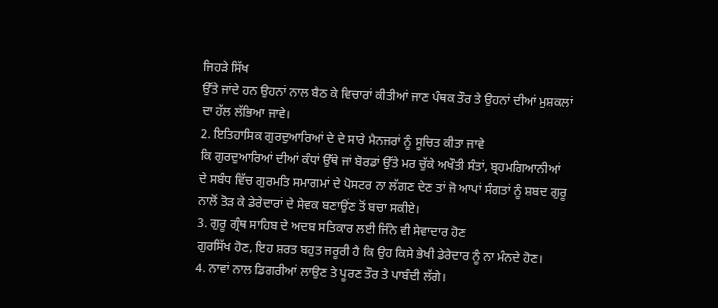ਜਿਹੜੇ ਸਿੱਖ
ਉੱਤੇ ਜਾਂਦੇ ਹਨ ਉਹਨਾਂ ਨਾਲ ਬੈਠ ਕੇ ਵਿਚਾਰਾਂ ਕੀਤੀਆਂ ਜਾਣ ਪੰਥਕ ਤੌਰ ਤੇ ਉਹਨਾਂ ਦੀਆਂ ਮੁਸ਼ਕਲਾਂ
ਦਾ ਹੱਲ ਲੱਭਿਆ ਜਾਵੇ।
2. ਇਤਿਹਾਸਿਕ ਗੁਰਦੁਆਰਿਆਂ ਦੇ ਦੇ ਸਾਰੇ ਮੈਨਜਰਾਂ ਨੂੰ ਸੂਚਿਤ ਕੀਤਾ ਜਾਵੇ
ਕਿ ਗੁਰਦੁਆਰਿਆਂ ਦੀਆਂ ਕੰਧਾਂ ਉੱਥੇ ਜਾਂ ਬੋਰਡਾਂ ਉੱਤੇ ਮਰ ਚੁੱਕੇ ਅਖੌਤੀ ਸੰਤਾਂ, ਬ੍ਰਹਮਗਿਆਨੀਆਂ
ਦੇ ਸਬੰਧ ਵਿੱਚ ਗੁਰਮਤਿ ਸਮਾਗਮਾਂ ਦੇ ਪੋਸਟਰ ਨਾ ਲੱਗਣ ਦੇਣ ਤਾਂ ਜੋ ਆਪਾਂ ਸੰਗਤਾਂ ਨੂੰ ਸ਼ਬਦ ਗੁਰੂ
ਨਾਲੋਂ ਤੋੜ ਕੇ ਡੇਰੇਦਾਰਾਂ ਦੇ ਸੇਵਕ ਬਣਾਉਂਣ ਤੋਂ ਬਚਾ ਸਕੀਏ।
3. ਗੁਰੂ ਗ੍ਰੰਥ ਸਾਹਿਬ ਦੇ ਅਦਬ ਸਤਿਕਾਰ ਲਈ ਜਿੰਨੇ ਵੀ ਸੇਵਾਦਾਰ ਹੋਣ
ਗੁਰਸਿੱਖ ਹੋਣ, ਇਹ ਸ਼ਰਤ ਬਹੁਤ ਜਰੂਰੀ ਹੈ ਕਿ ਉਹ ਕਿਸੇ ਭੇਖੀ ਡੇਰੇਦਾਰ ਨੂੰ ਨਾ ਮੰਨਦੇ ਹੋਣ।
4. ਨਾਵਾਂ ਨਾਲ ਡਿਗਰੀਆਂ ਲਾਉਣ ਤੇ ਪੂਰਣ ਤੌਰ ਤੇ ਪਾਬੰਦੀ ਲੱਗੇ।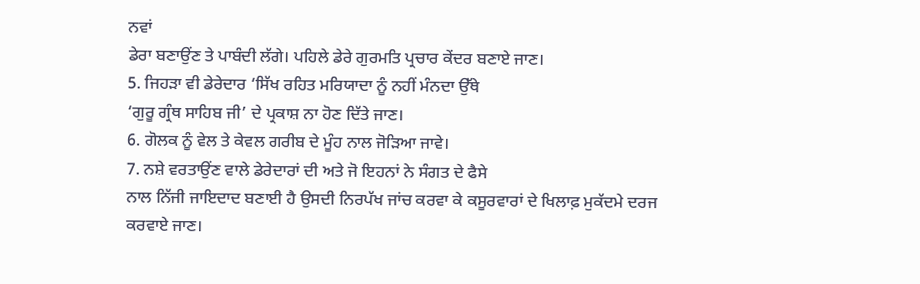ਨਵਾਂ
ਡੇਰਾ ਬਣਾਉਂਣ ਤੇ ਪਾਬੰਦੀ ਲੱਗੇ। ਪਹਿਲੇ ਡੇਰੇ ਗੁਰਮਤਿ ਪ੍ਰਚਾਰ ਕੇਂਦਰ ਬਣਾਏ ਜਾਣ।
5. ਜਿਹੜਾ ਵੀ ਡੇਰੇਦਾਰ ‘ਸਿੱਖ ਰਹਿਤ ਮਰਿਯਾਦਾ ਨੂੰ ਨਹੀਂ ਮੰਨਦਾ ਉੱਥੇ
‘ਗੁਰੂ ਗ੍ਰੰਥ ਸਾਹਿਬ ਜੀ’ ਦੇ ਪ੍ਰਕਾਸ਼ ਨਾ ਹੋਣ ਦਿੱਤੇ ਜਾਣ।
6. ਗੋਲਕ ਨੂੰ ਵੇਲ ਤੇ ਕੇਵਲ ਗਰੀਬ ਦੇ ਮੂੰਹ ਨਾਲ ਜੋੜਿਆ ਜਾਵੇ।
7. ਨਸ਼ੇ ਵਰਤਾਉਂਣ ਵਾਲੇ ਡੇਰੇਦਾਰਾਂ ਦੀ ਅਤੇ ਜੋ ਇਹਨਾਂ ਨੇ ਸੰਗਤ ਦੇ ਫੈਸੇ
ਨਾਲ ਨਿੱਜੀ ਜਾਇਦਾਦ ਬਣਾਈ ਹੈ ਉਸਦੀ ਨਿਰਪੱਖ ਜਾਂਚ ਕਰਵਾ ਕੇ ਕਸੂਰਵਾਰਾਂ ਦੇ ਖਿਲਾਫ਼ ਮੁਕੱਦਮੇ ਦਰਜ
ਕਰਵਾਏ ਜਾਣ।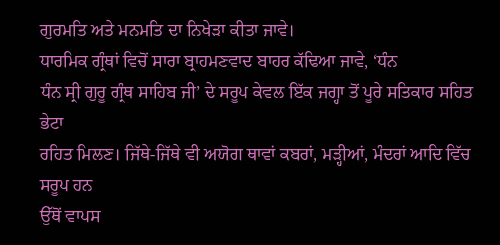ਗੁਰਮਤਿ ਅਤੇ ਮਨਮਤਿ ਦਾ ਨਿਖੇੜਾ ਕੀਤਾ ਜਾਵੇ।
ਧਾਰਮਿਕ ਗ੍ਰੰਥਾਂ ਵਿਚੋਂ ਸਾਰਾ ਬ੍ਰਾਹਮਣਵਾਦ ਬਾਹਰ ਕੱਢਿਆ ਜਾਵੇ, ‘ਧੰਨ
ਧੰਨ ਸ੍ਰੀ ਗੁਰੂ ਗ੍ਰੰਥ ਸਾਹਿਬ ਜੀ’ ਦੇ ਸਰੂਪ ਕੇਵਲ ਇੱਕ ਜਗ੍ਹਾ ਤੋਂ ਪੂਰੇ ਸਤਿਕਾਰ ਸਹਿਤ ਭੇਟਾ
ਰਹਿਤ ਮਿਲਣ। ਜਿੱਥੇ-ਜਿੱਥੇ ਵੀ ਅਯੋਗ ਥਾਵਾਂ ਕਬਰਾਂ, ਮੜ੍ਹੀਆਂ, ਮੰਦਰਾਂ ਆਦਿ ਵਿੱਚ ਸਰੂਪ ਹਨ
ਉੱਥੋਂ ਵਾਪਸ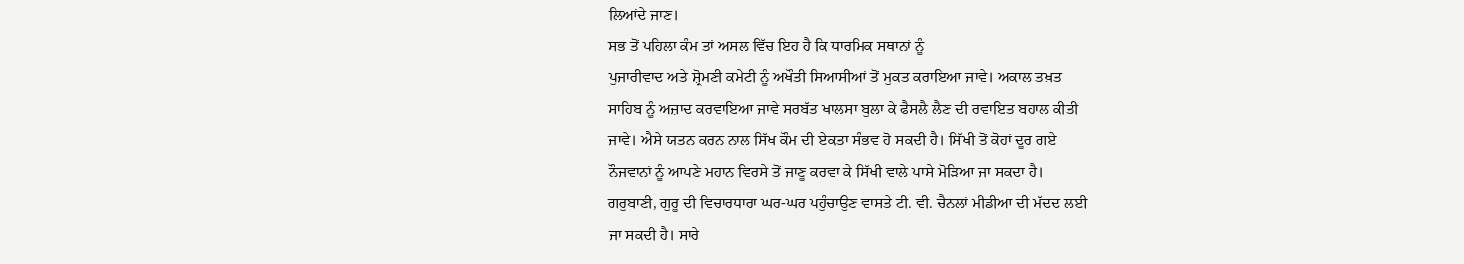ਲਿਆਂਦੇ ਜਾਣ।
ਸਭ ਤੋਂ ਪਹਿਲਾ ਕੰਮ ਤਾਂ ਅਸਲ ਵਿੱਚ ਇਹ ਹੈ ਕਿ ਧਾਰਮਿਕ ਸਥਾਨਾਂ ਨੂੰ
ਪੁਜਾਰੀਵਾਦ ਅਤੇ ਸ਼੍ਰੋਮਣੀ ਕਮੇਟੀ ਨੂੰ ਅਖੌਤੀ ਸਿਆਸੀਆਂ ਤੋਂ ਮੁਕਤ ਕਰਾਇਆ ਜਾਵੇ। ਅਕਾਲ ਤਖ਼ਤ
ਸਾਹਿਬ ਨੂੰ ਅਜ਼ਾਦ ਕਰਵਾਇਆ ਜਾਵੇ ਸਰਬੱਤ ਖਾਲਸਾ ਬੁਲਾ ਕੇ ਫੈਸਲੈ ਲੈਣ ਦੀ ਰਵਾਇਤ ਬਹਾਲ ਕੀਤੀ
ਜਾਵੇ। ਐਸੇ ਯਤਨ ਕਰਨ ਨਾਲ ਸਿੱਖ ਕੌਮ ਦੀ ਏਕਤਾ ਸੰਭਵ ਹੋ ਸਕਦੀ ਹੈ। ਸਿੱਖੀ ਤੋਂ ਕੋਹਾਂ ਦੂਰ ਗਏ
ਨੌਜਵਾਨਾਂ ਨੂੰ ਆਪਣੇ ਮਹਾਨ ਵਿਰਸੇ ਤੋਂ ਜਾਣੂ ਕਰਵਾ ਕੇ ਸਿੱਖੀ ਵਾਲੇ ਪਾਸੇ ਮੋੜਿਆ ਜਾ ਸਕਦਾ ਹੈ।
ਗਰੁਬਾਣੀ, ਗੁਰੂ ਦੀ ਵਿਚਾਰਧਾਰਾ ਘਰ-ਘਰ ਪਹੁੰਚਾਉਣ ਵਾਸਤੇ ਟੀ. ਵੀ. ਚੈਨਲਾਂ ਮੀਡੀਆ ਦੀ ਮੱਦਦ ਲਈ
ਜਾ ਸਕਦੀ ਹੈ। ਸਾਰੇ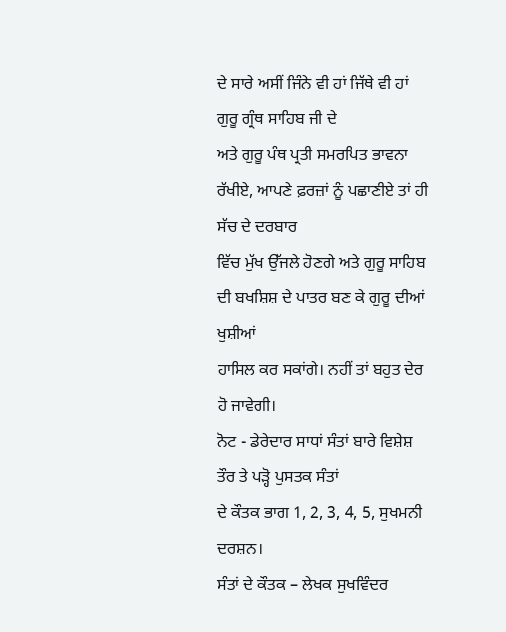ਦੇ ਸਾਰੇ ਅਸੀਂ ਜਿੰਨੇ ਵੀ ਹਾਂ ਜਿੱਥੇ ਵੀ ਹਾਂ ਗੁਰੂ ਗ੍ਰੰਥ ਸਾਹਿਬ ਜੀ ਦੇ
ਅਤੇ ਗੁਰੂ ਪੰਥ ਪ੍ਰਤੀ ਸਮਰਪਿਤ ਭਾਵਨਾ ਰੱਖੀਏ, ਆਪਣੇ ਫ਼ਰਜ਼ਾਂ ਨੂੰ ਪਛਾਣੀਏ ਤਾਂ ਹੀ ਸੱਚ ਦੇ ਦਰਬਾਰ
ਵਿੱਚ ਮੁੱਖ ਉੱਜਲੇ ਹੋਣਗੇ ਅਤੇ ਗੁਰੂ ਸਾਹਿਬ ਦੀ ਬਖਸ਼ਿਸ਼ ਦੇ ਪਾਤਰ ਬਣ ਕੇ ਗੁਰੂ ਦੀਆਂ ਖੁਸ਼ੀਆਂ
ਹਾਸਿਲ ਕਰ ਸਕਾਂਗੇ। ਨਹੀਂ ਤਾਂ ਬਹੁਤ ਦੇਰ ਹੋ ਜਾਵੇਗੀ।
ਨੋਟ - ਡੇਰੇਦਾਰ ਸਾਧਾਂ ਸੰਤਾਂ ਬਾਰੇ ਵਿਸ਼ੇਸ਼ ਤੌਰ ਤੇ ਪੜ੍ਹੋ ਪੁਸਤਕ ਸੰਤਾਂ
ਦੇ ਕੌਤਕ ਭਾਗ 1, 2, 3, 4, 5, ਸੁਖਮਨੀ ਦਰਸ਼ਨ।
ਸੰਤਾਂ ਦੇ ਕੌਤਕ – ਲੇਖਕ ਸੁਖਵਿੰਦਰ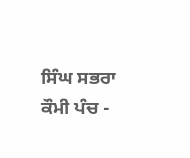ਸਿੰਘ ਸਭਰਾ
ਕੌਮੀ ਪੰਚ -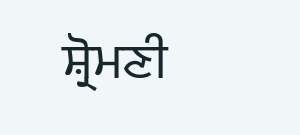ਸ਼੍ਰੋਮਣੀ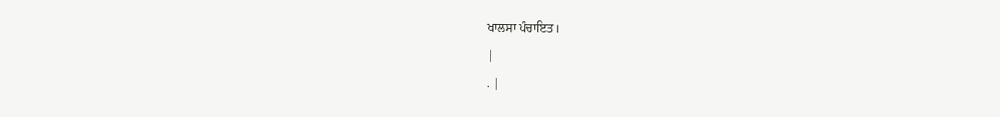ਖਾਲਸਾ ਪੰਚਾਇਤ।
|
. |